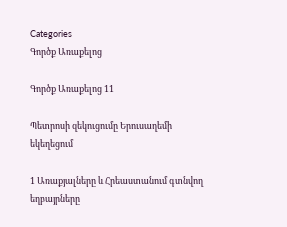Categories
Գործք Առաքելոց

Գործք Առաքելոց 11

Պետրոսի զեկուցումը Երուսաղեմի եկեղեցում

1 Առաքյալները և Հրեաստանում գտնվող եղբայրները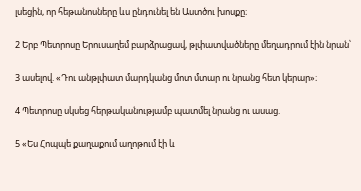լսեցին, որ հեթանոսները ևս ընդունել են Աստծու խոսքը։

2 Երբ Պետրոսը Երուսաղեմ բարձրացավ, թլփատվածները մեղադրում էին նրան՝

3 ասելով. «Դու անթլփատ մարդկանց մոտ մտար ու նրանց հետ կերար»։

4 Պետրոսը սկսեց հերթականությամբ պատմել նրանց ու ասաց.

5 «Ես Հոպպե քաղաքում աղոթում էի և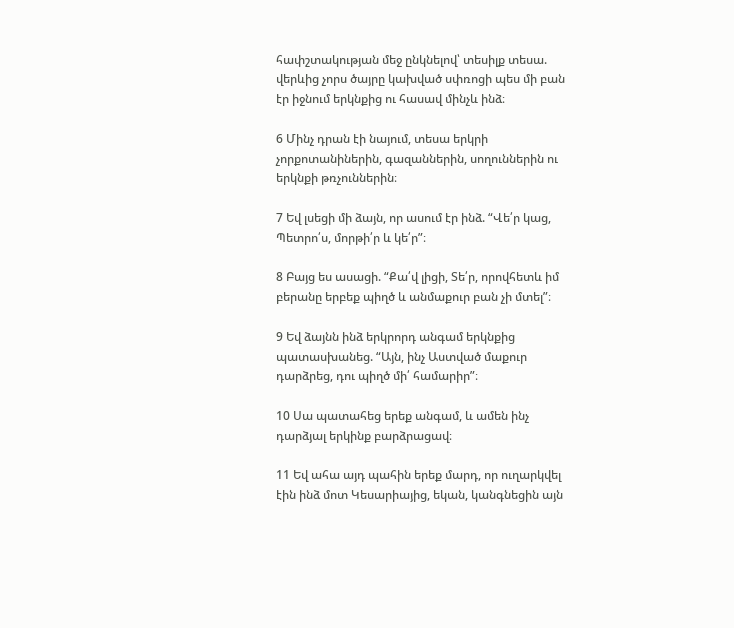հափշտակության մեջ ընկնելով՝ տեսիլք տեսա. վերևից չորս ծայրը կախված սփռոցի պես մի բան էր իջնում երկնքից ու հասավ մինչև ինձ։

6 Մինչ դրան էի նայում, տեսա երկրի չորքոտանիներին, գազաններին, սողուններին ու երկնքի թռչուններին։

7 Եվ լսեցի մի ձայն, որ ասում էր ինձ. “Վե՛ր կաց, Պետրո՛ս, մորթի՛ր և կե՛ր”։

8 Բայց ես ասացի. “Քա՛վ լիցի, Տե՛ր, որովհետև իմ բերանը երբեք պիղծ և անմաքուր բան չի մտել”։

9 Եվ ձայնն ինձ երկրորդ անգամ երկնքից պատասխանեց. “Այն, ինչ Աստված մաքուր դարձրեց, դու պիղծ մի՛ համարիր”։

10 Սա պատահեց երեք անգամ, և ամեն ինչ դարձյալ երկինք բարձրացավ։

11 Եվ ահա այդ պահին երեք մարդ, որ ուղարկվել էին ինձ մոտ Կեսարիայից, եկան, կանգնեցին այն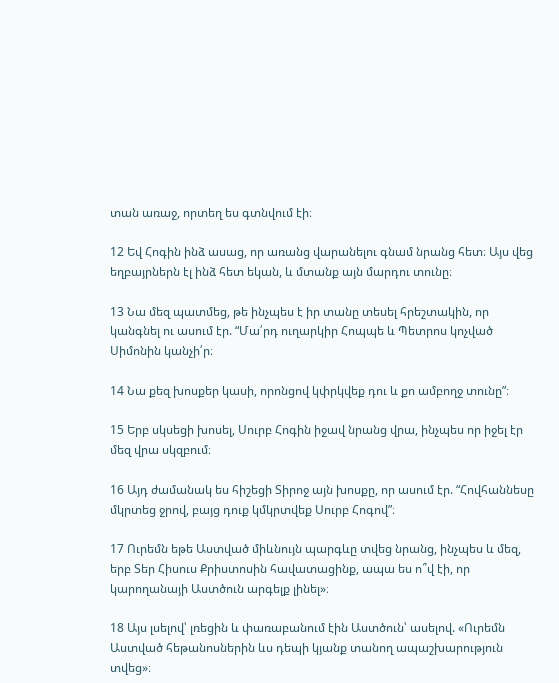տան առաջ, որտեղ ես գտնվում էի։

12 Եվ Հոգին ինձ ասաց, որ առանց վարանելու գնամ նրանց հետ։ Այս վեց եղբայրներն էլ ինձ հետ եկան, և մտանք այն մարդու տունը։

13 Նա մեզ պատմեց, թե ինչպես է իր տանը տեսել հրեշտակին, որ կանգնել ու ասում էր. “Մա՛րդ ուղարկիր Հոպպե և Պետրոս կոչված Սիմոնին կանչի՛ր։

14 Նա քեզ խոսքեր կասի, որոնցով կփրկվեք դու և քո ամբողջ տունը”։

15 Երբ սկսեցի խոսել, Սուրբ Հոգին իջավ նրանց վրա, ինչպես որ իջել էր մեզ վրա սկզբում։

16 Այդ ժամանակ ես հիշեցի Տիրոջ այն խոսքը, որ ասում էր. “Հովհաննեսը մկրտեց ջրով, բայց դուք կմկրտվեք Սուրբ Հոգով”։

17 Ուրեմն եթե Աստված միևնույն պարգևը տվեց նրանց, ինչպես և մեզ, երբ Տեր Հիսուս Քրիստոսին հավատացինք, ապա ես ո՞վ էի, որ կարողանայի Աստծուն արգելք լինել»։

18 Այս լսելով՝ լռեցին և փառաբանում էին Աստծուն՝ ասելով. «Ուրեմն Աստված հեթանոսներին ևս դեպի կյանք տանող ապաշխարություն տվեց»։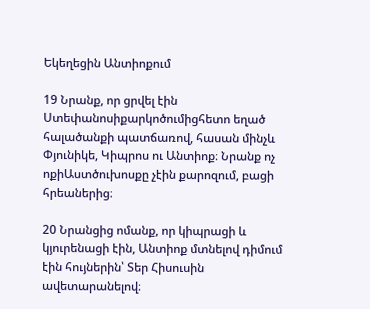Եկեղեցին Անտիոքում

19 Նրանք, որ ցրվել էին Ստեփանոսիքարկոծումիցհետո եղած հալածանքի պատճառով, հասան մինչև Փյունիկե, Կիպրոս ու Անտիոք։ Նրանք ոչ ոքիԱստծուխոսքը չէին քարոզում, բացի հրեաներից։

20 Նրանցից ոմանք, որ կիպրացի և կյուրենացի էին, Անտիոք մտնելով դիմում էին հույներին՝ Տեր Հիսուսին ավետարանելով։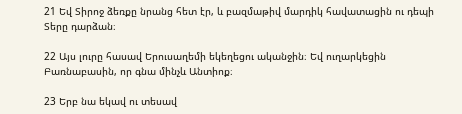21 Եվ Տիրոջ ձեռքը նրանց հետ էր, և բազմաթիվ մարդիկ հավատացին ու դեպի Տերը դարձան։

22 Այս լուրը հասավ Երուսաղեմի եկեղեցու ականջին։ Եվ ուղարկեցին Բառնաբասին, որ գնա մինչև Անտիոք։

23 Երբ նա եկավ ու տեսավ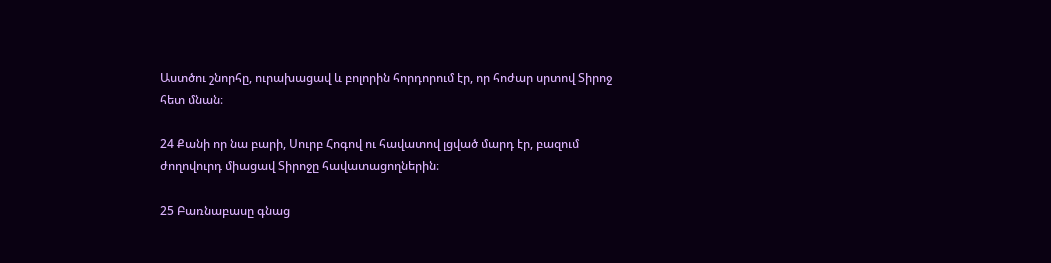Աստծու շնորհը, ուրախացավ և բոլորին հորդորում էր, որ հոժար սրտով Տիրոջ հետ մնան։

24 Քանի որ նա բարի, Սուրբ Հոգով ու հավատով լցված մարդ էր, բազում ժողովուրդ միացավ Տիրոջը հավատացողներին։

25 Բառնաբասը գնաց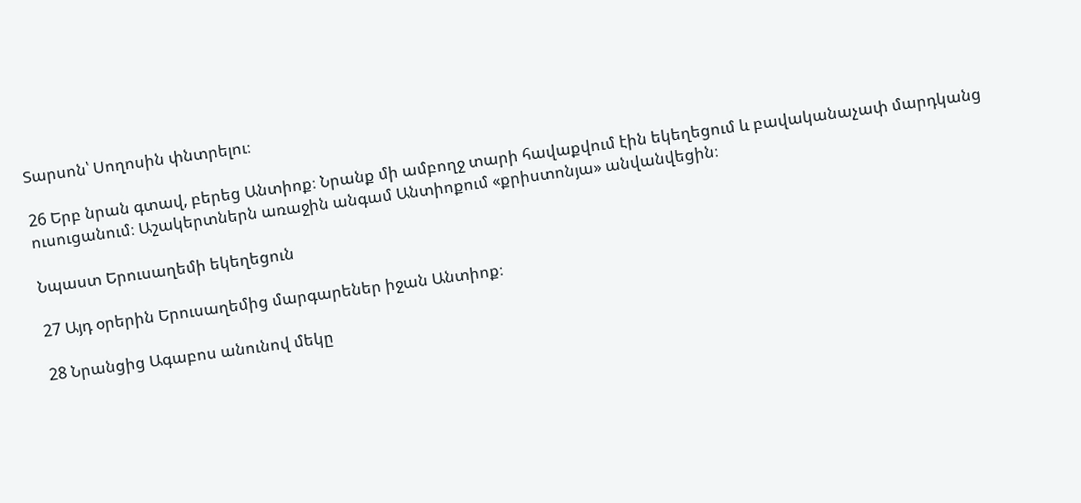Տարսոն՝ Սողոսին փնտրելու։

26 Երբ նրան գտավ, բերեց Անտիոք։ Նրանք մի ամբողջ տարի հավաքվում էին եկեղեցում և բավականաչափ մարդկանց ուսուցանում։ Աշակերտներն առաջին անգամ Անտիոքում «քրիստոնյա» անվանվեցին։

Նպաստ Երուսաղեմի եկեղեցուն

27 Այդ օրերին Երուսաղեմից մարգարեներ իջան Անտիոք։

28 Նրանցից Ագաբոս անունով մեկը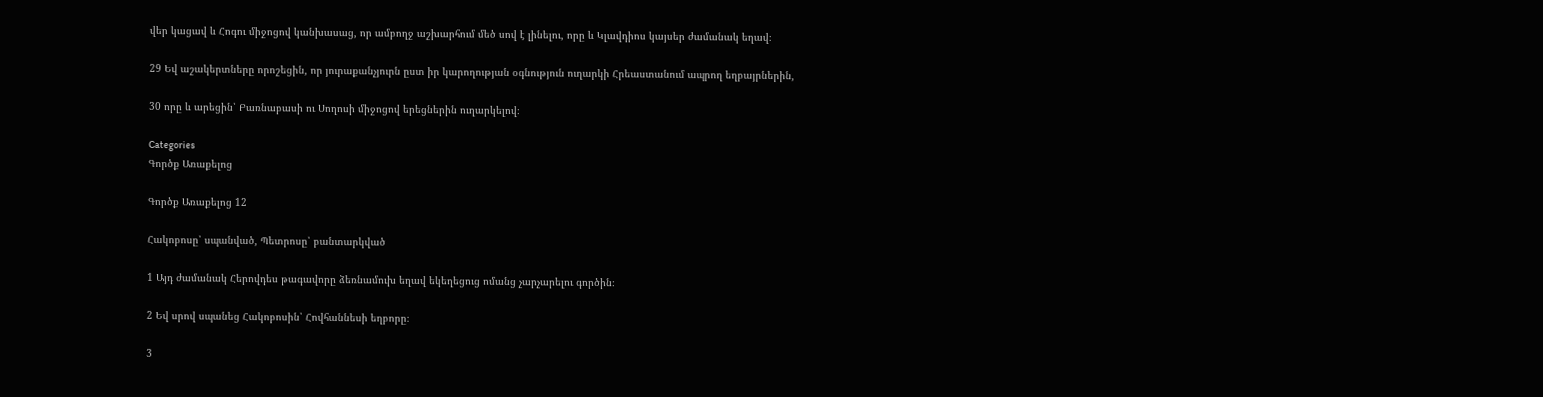վեր կացավ և Հոգու միջոցով կանխասաց, որ ամբողջ աշխարհում մեծ սով է լինելու, որը և Կլավդիոս կայսեր ժամանակ եղավ։

29 Եվ աշակերտները որոշեցին, որ յուրաքանչյուրն ըստ իր կարողության օգնություն ուղարկի Հրեաստանում ապրող եղբայրներին,

30 որը և արեցին՝ Բառնաբասի ու Սողոսի միջոցով երեցներին ուղարկելով։

Categories
Գործք Առաքելոց

Գործք Առաքելոց 12

Հակոբոսը՝ սպանված, Պետրոսը՝ բանտարկված

1 Այդ ժամանակ Հերովդես թագավորը ձեռնամուխ եղավ եկեղեցուց ոմանց չարչարելու գործին։

2 Եվ սրով սպանեց Հակոբոսին՝ Հովհաննեսի եղբորը։

3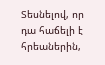Տեսնելով, որ դա հաճելի է հրեաներին,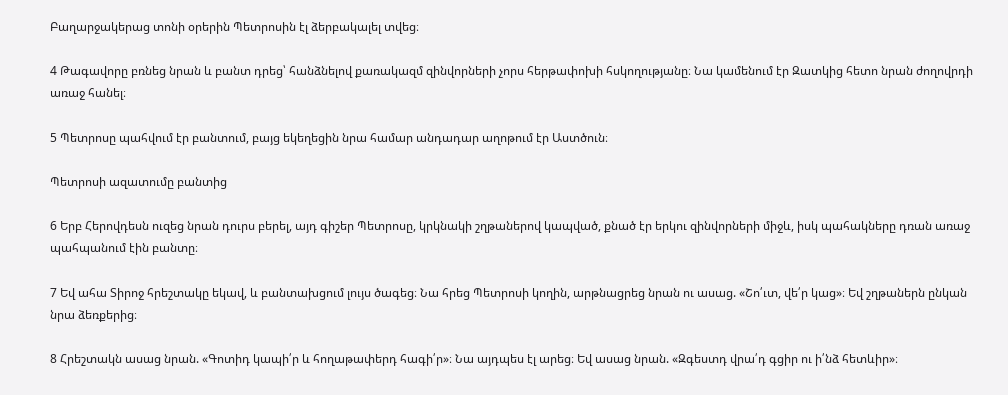Բաղարջակերաց տոնի օրերին Պետրոսին էլ ձերբակալել տվեց։

4 Թագավորը բռնեց նրան և բանտ դրեց՝ հանձնելով քառակազմ զինվորների չորս հերթափոխի հսկողությանը։ Նա կամենում էր Զատկից հետո նրան ժողովրդի առաջ հանել։

5 Պետրոսը պահվում էր բանտում, բայց եկեղեցին նրա համար անդադար աղոթում էր Աստծուն։

Պետրոսի ազատումը բանտից

6 Երբ Հերովդեսն ուզեց նրան դուրս բերել, այդ գիշեր Պետրոսը, կրկնակի շղթաներով կապված, քնած էր երկու զինվորների միջև, իսկ պահակները դռան առաջ պահպանում էին բանտը։

7 Եվ ահա Տիրոջ հրեշտակը եկավ, և բանտախցում լույս ծագեց։ Նա հրեց Պետրոսի կողին, արթնացրեց նրան ու ասաց. «Շո՛ւտ, վե՛ր կաց»։ Եվ շղթաներն ընկան նրա ձեռքերից։

8 Հրեշտակն ասաց նրան. «Գոտիդ կապի՛ր և հողաթափերդ հագի՛ր»։ Նա այդպես էլ արեց։ Եվ ասաց նրան. «Զգեստդ վրա՛դ գցիր ու ի՛նձ հետևիր»։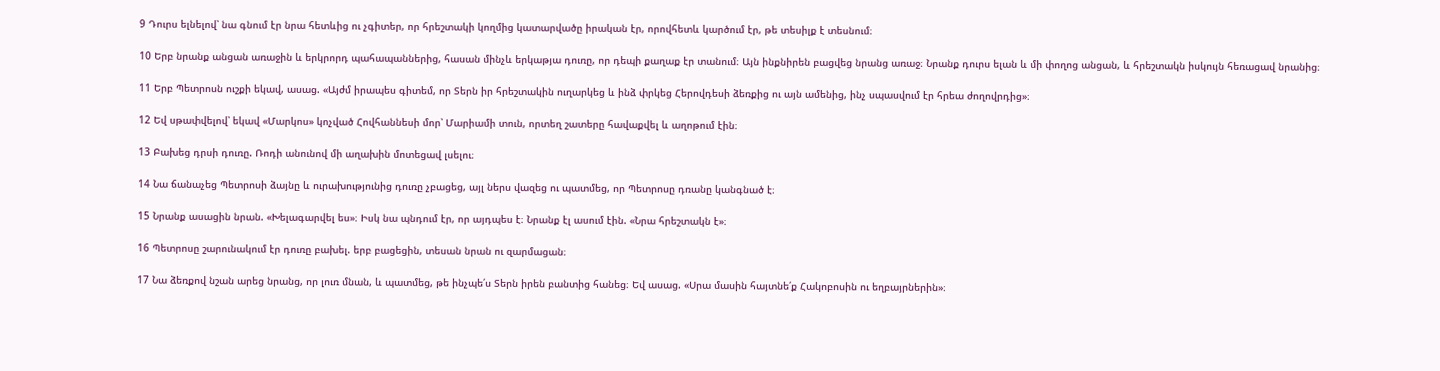9 Դուրս ելնելով՝ նա գնում էր նրա հետևից ու չգիտեր, որ հրեշտակի կողմից կատարվածը իրական էր, որովհետև կարծում էր, թե տեսիլք է տեսնում։

10 Երբ նրանք անցան առաջին և երկրորդ պահապաններից, հասան մինչև երկաթյա դուռը, որ դեպի քաղաք էր տանում։ Այն ինքնիրեն բացվեց նրանց առաջ։ Նրանք դուրս ելան և մի փողոց անցան, և հրեշտակն իսկույն հեռացավ նրանից։

11 Երբ Պետրոսն ուշքի եկավ, ասաց. «Այժմ իրապես գիտեմ, որ Տերն իր հրեշտակին ուղարկեց և ինձ փրկեց Հերովդեսի ձեռքից ու այն ամենից, ինչ սպասվում էր հրեա ժողովրդից»։

12 Եվ սթափվելով՝ եկավ «Մարկոս» կոչված Հովհաննեսի մոր՝ Մարիամի տուն, որտեղ շատերը հավաքվել և աղոթում էին։

13 Բախեց դրսի դուռը. Ռոդի անունով մի աղախին մոտեցավ լսելու։

14 Նա ճանաչեց Պետրոսի ձայնը և ուրախությունից դուռը չբացեց, այլ ներս վազեց ու պատմեց, որ Պետրոսը դռանը կանգնած է։

15 Նրանք ասացին նրան. «Խելագարվել ես»։ Իսկ նա պնդում էր, որ այդպես է։ Նրանք էլ ասում էին. «Նրա հրեշտակն է»։

16 Պետրոսը շարունակում էր դուռը բախել. երբ բացեցին, տեսան նրան ու զարմացան։

17 Նա ձեռքով նշան արեց նրանց, որ լուռ մնան, և պատմեց, թե ինչպե՛ս Տերն իրեն բանտից հանեց։ Եվ ասաց. «Սրա մասին հայտնե՛ք Հակոբոսին ու եղբայրներին»։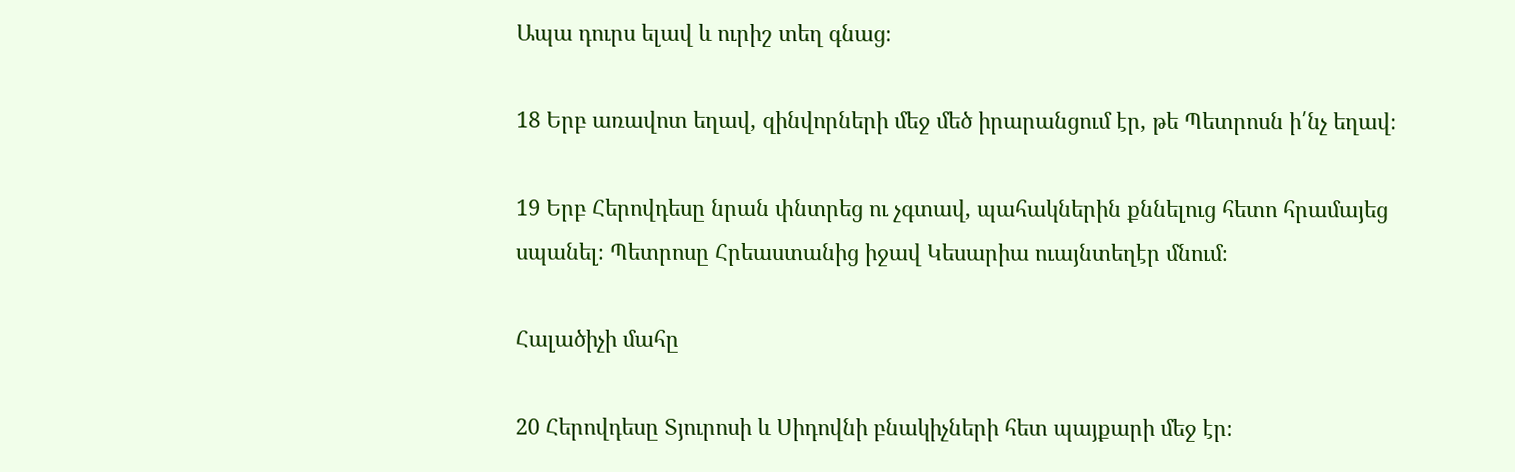Ապա դուրս ելավ և ուրիշ տեղ գնաց։

18 Երբ առավոտ եղավ, զինվորների մեջ մեծ իրարանցում էր, թե Պետրոսն ի՛նչ եղավ։

19 Երբ Հերովդեսը նրան փնտրեց ու չգտավ, պահակներին քննելուց հետո հրամայեց սպանել։ Պետրոսը Հրեաստանից իջավ Կեսարիա ուայնտեղէր մնում։

Հալածիչի մահը

20 Հերովդեսը Տյուրոսի և Սիդովնի բնակիչների հետ պայքարի մեջ էր։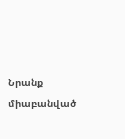Նրանք միաբանված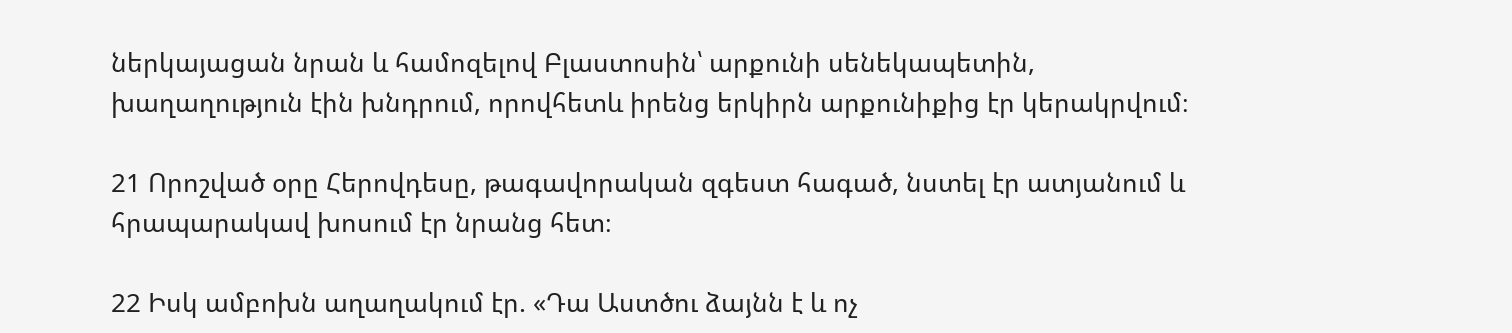ներկայացան նրան և համոզելով Բլաստոսին՝ արքունի սենեկապետին, խաղաղություն էին խնդրում, որովհետև իրենց երկիրն արքունիքից էր կերակրվում։

21 Որոշված օրը Հերովդեսը, թագավորական զգեստ հագած, նստել էր ատյանում և հրապարակավ խոսում էր նրանց հետ։

22 Իսկ ամբոխն աղաղակում էր. «Դա Աստծու ձայնն է և ոչ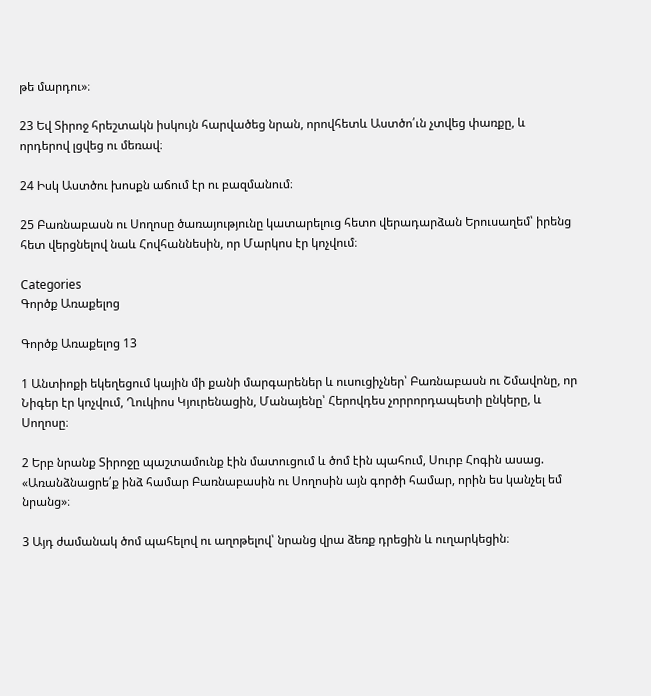թե մարդու»։

23 Եվ Տիրոջ հրեշտակն իսկույն հարվածեց նրան, որովհետև Աստծո՛ւն չտվեց փառքը, և որդերով լցվեց ու մեռավ։

24 Իսկ Աստծու խոսքն աճում էր ու բազմանում։

25 Բառնաբասն ու Սողոսը ծառայությունը կատարելուց հետո վերադարձան Երուսաղեմ՝ իրենց հետ վերցնելով նաև Հովհաննեսին, որ Մարկոս էր կոչվում։

Categories
Գործք Առաքելոց

Գործք Առաքելոց 13

1 Անտիոքի եկեղեցում կային մի քանի մարգարեներ և ուսուցիչներ՝ Բառնաբասն ու Շմավոնը, որ Նիգեր էր կոչվում, Ղուկիոս Կյուրենացին, Մանայենը՝ Հերովդես չորրորդապետի ընկերը, և Սողոսը։

2 Երբ նրանք Տիրոջը պաշտամունք էին մատուցում և ծոմ էին պահում, Սուրբ Հոգին ասաց. «Առանձնացրե՛ք ինձ համար Բառնաբասին ու Սողոսին այն գործի համար, որին ես կանչել եմ նրանց»։

3 Այդ ժամանակ ծոմ պահելով ու աղոթելով՝ նրանց վրա ձեռք դրեցին և ուղարկեցին։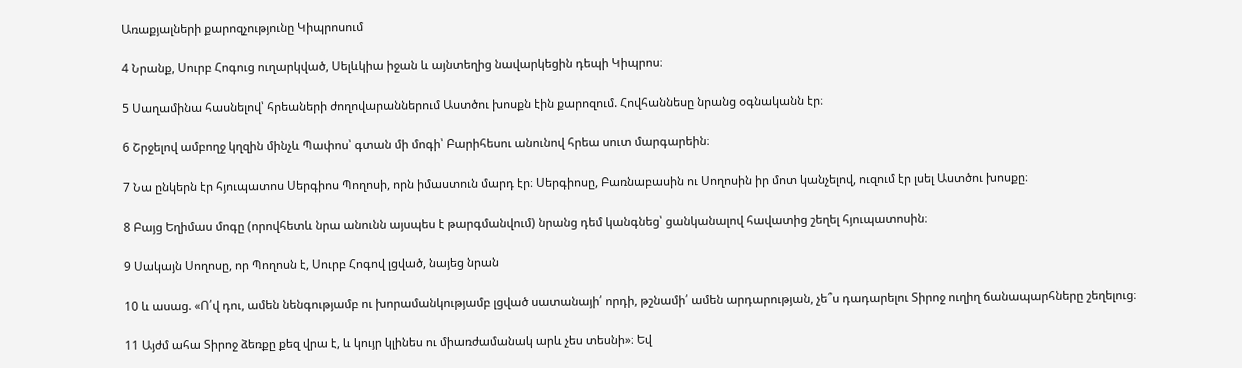Առաքյալների քարոզչությունը Կիպրոսում

4 Նրանք, Սուրբ Հոգուց ուղարկված, Սելևկիա իջան և այնտեղից նավարկեցին դեպի Կիպրոս։

5 Սաղամինա հասնելով՝ հրեաների ժողովարաններում Աստծու խոսքն էին քարոզում. Հովհաննեսը նրանց օգնականն էր։

6 Շրջելով ամբողջ կղզին մինչև Պափոս՝ գտան մի մոգի՝ Բարիհեսու անունով հրեա սուտ մարգարեին։

7 Նա ընկերն էր հյուպատոս Սերգիոս Պողոսի, որն իմաստուն մարդ էր։ Սերգիոսը, Բառնաբասին ու Սողոսին իր մոտ կանչելով, ուզում էր լսել Աստծու խոսքը։

8 Բայց Եղիմաս մոգը (որովհետև նրա անունն այսպես է թարգմանվում) նրանց դեմ կանգնեց՝ ցանկանալով հավատից շեղել հյուպատոսին։

9 Սակայն Սողոսը, որ Պողոսն է, Սուրբ Հոգով լցված, նայեց նրան

10 և ասաց. «Ո՛վ դու, ամեն նենգությամբ ու խորամանկությամբ լցված սատանայի՛ որդի, թշնամի՛ ամեն արդարության, չե՞ս դադարելու Տիրոջ ուղիղ ճանապարհները շեղելուց։

11 Այժմ ահա Տիրոջ ձեռքը քեզ վրա է, և կույր կլինես ու միառժամանակ արև չես տեսնի»։ Եվ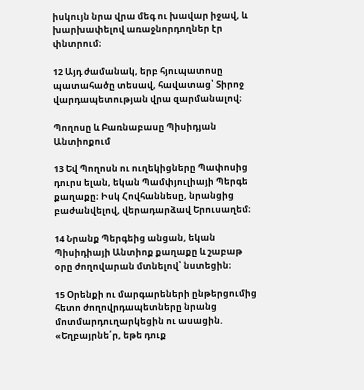իսկույն նրա վրա մեգ ու խավար իջավ, և խարխափելով առաջնորդողներ էր փնտրում։

12 Այդ ժամանակ, երբ հյուպատոսը պատահածը տեսավ, հավատաց՝ Տիրոջ վարդապետության վրա զարմանալով։

Պողոսը և Բառնաբասը Պիսիդյան Անտիոքում

13 Եվ Պողոսն ու ուղեկիցները Պափոսից դուրս ելան, եկան Պամփյուլիայի Պերգե քաղաքը։ Իսկ Հովհաննեսը, նրանցից բաժանվելով, վերադարձավ Երուսաղեմ։

14 Նրանք Պերգեից անցան, եկան Պիսիդիայի Անտիոք քաղաքը և շաբաթ օրը ժողովարան մտնելով՝ նստեցին։

15 Օրենքի ու մարգարեների ընթերցումից հետո ժողովրդապետները նրանց մոտմարդուղարկեցին ու ասացին. «Եղբայրնե՛ր, եթե դուք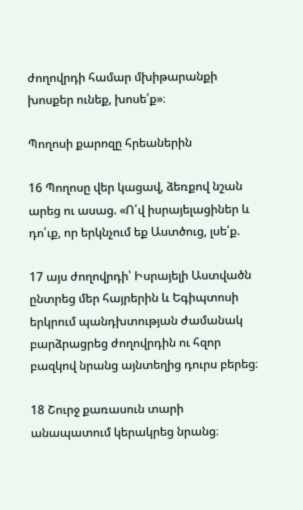ժողովրդի համար մխիթարանքի խոսքեր ունեք, խոսե՛ք»։

Պողոսի քարոզը հրեաներին

16 Պողոսը վեր կացավ, ձեռքով նշան արեց ու ասաց. «Ո՛վ իսրայելացիներ և դո՛ւք, որ երկնչում եք Աստծուց, լսե՛ք.

17 այս ժողովրդի՝ Իսրայելի Աստվածն ընտրեց մեր հայրերին և Եգիպտոսի երկրում պանդխտության ժամանակ բարձրացրեց ժողովրդին ու հզոր բազկով նրանց այնտեղից դուրս բերեց։

18 Շուրջ քառասուն տարի անապատում կերակրեց նրանց։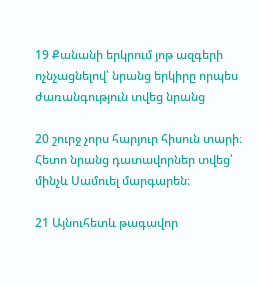19 Քանանի երկրում յոթ ազգերի ոչնչացնելով՝ նրանց երկիրը որպես ժառանգություն տվեց նրանց

20 շուրջ չորս հարյուր հիսուն տարի։ Հետո նրանց դատավորներ տվեց՝ մինչև Սամուել մարգարեն։

21 Այնուհետև թագավոր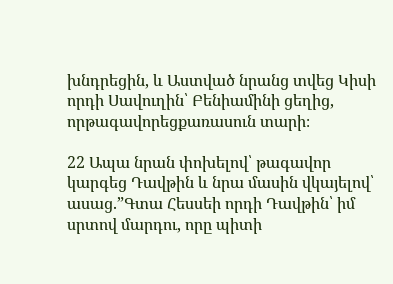խնդրեցին, և Աստված նրանց տվեց Կիսի որդի Սավուղին՝ Բենիամինի ցեղից, որթագավորեցքառասուն տարի։

22 Ապա նրան փոխելով՝ թագավոր կարգեց Դավթին և նրա մասին վկայելով՝ ասաց.”Գտա Հեսսեի որդի Դավթին՝ իմ սրտով մարդու, որը պիտի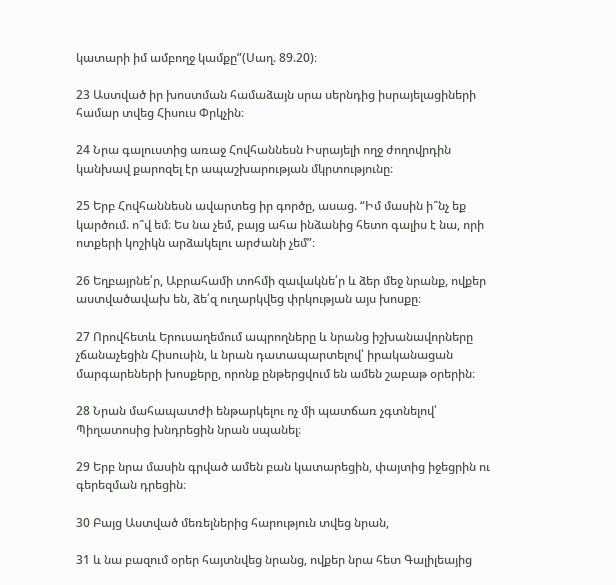կատարի իմ ամբողջ կամքը”(Սաղ. 89.20)։

23 Աստված իր խոստման համաձայն սրա սերնդից իսրայելացիների համար տվեց Հիսուս Փրկչին։

24 Նրա գալուստից առաջ Հովհաննեսն Իսրայելի ողջ ժողովրդին կանխավ քարոզել էր ապաշխարության մկրտությունը։

25 Երբ Հովհաննեսն ավարտեց իր գործը, ասաց. “Իմ մասին ի՞նչ եք կարծում. ո՞վ եմ։ Ես նա չեմ, բայց ահա ինձանից հետո գալիս է նա, որի ոտքերի կոշիկն արձակելու արժանի չեմ”։

26 Եղբայրնե՛ր, Աբրահամի տոհմի զավակնե՛ր և ձեր մեջ նրանք, ովքեր աստվածավախ են, ձե՛զ ուղարկվեց փրկության այս խոսքը։

27 Որովհետև Երուսաղեմում ապրողները և նրանց իշխանավորները չճանաչեցին Հիսուսին, և նրան դատապարտելով՝ իրականացան մարգարեների խոսքերը, որոնք ընթերցվում են ամեն շաբաթ օրերին։

28 Նրան մահապատժի ենթարկելու ոչ մի պատճառ չգտնելով՝ Պիղատոսից խնդրեցին նրան սպանել։

29 Երբ նրա մասին գրված ամեն բան կատարեցին, փայտից իջեցրին ու գերեզման դրեցին։

30 Բայց Աստված մեռելներից հարություն տվեց նրան,

31 և նա բազում օրեր հայտնվեց նրանց, ովքեր նրա հետ Գալիլեայից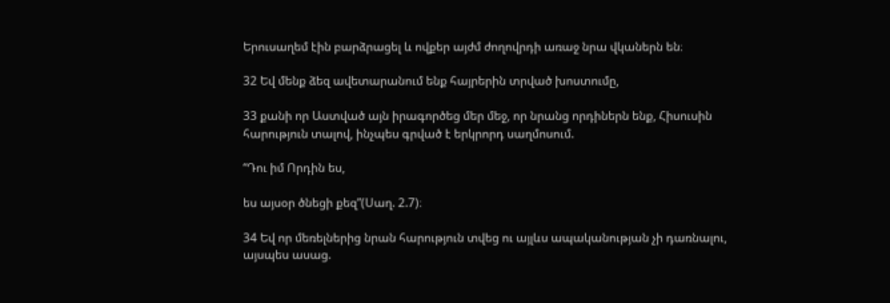Երուսաղեմ էին բարձրացել և ովքեր այժմ ժողովրդի առաջ նրա վկաներն են։

32 Եվ մենք ձեզ ավետարանում ենք հայրերին տրված խոստումը,

33 քանի որ Աստված այն իրագործեց մեր մեջ, որ նրանց որդիներն ենք, Հիսուսին հարություն տալով, ինչպես գրված է երկրորդ սաղմոսում.

“Դու իմ Որդին ես,

ես այսօր ծնեցի քեզ”(Սաղ. 2.7)։

34 Եվ որ մեռելներից նրան հարություն տվեց ու այլևս ապականության չի դառնալու, այսպես ասաց.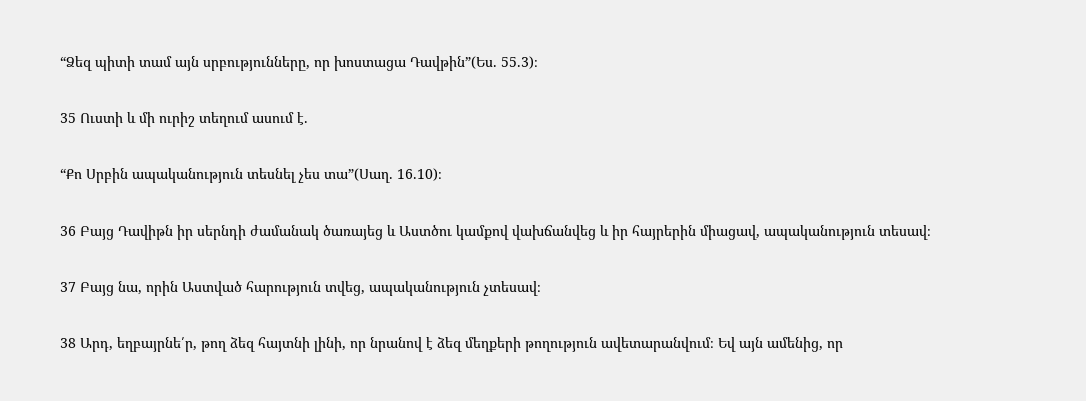“Ձեզ պիտի տամ այն սրբությունները, որ խոստացա Դավթին”(Ես. 55.3)։

35 Ուստի և մի ուրիշ տեղում ասում է.

“Քո Սրբին ապականություն տեսնել չես տա”(Սաղ. 16.10)։

36 Բայց Դավիթն իր սերնդի ժամանակ ծառայեց և Աստծու կամքով վախճանվեց և իր հայրերին միացավ, ապականություն տեսավ։

37 Բայց նա, որին Աստված հարություն տվեց, ապականություն չտեսավ։

38 Արդ, եղբայրնե՛ր, թող ձեզ հայտնի լինի, որ նրանով է ձեզ մեղքերի թողություն ավետարանվում։ Եվ այն ամենից, որ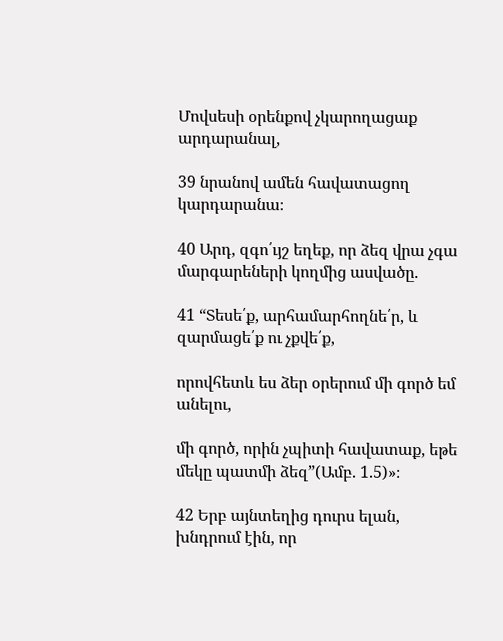Մովսեսի օրենքով չկարողացաք արդարանալ,

39 նրանով ամեն հավատացող կարդարանա։

40 Արդ, զգո՛ւյշ եղեք, որ ձեզ վրա չգա մարգարեների կողմից ասվածը.

41 “Տեսե՛ք, արհամարհողնե՛ր, և զարմացե՛ք ու չքվե՛ք,

որովհետև ես ձեր օրերում մի գործ եմ անելու,

մի գործ, որին չպիտի հավատաք, եթե մեկը պատմի ձեզ”(Ամբ. 1.5)»։

42 Երբ այնտեղից դուրս ելան, խնդրում էին, որ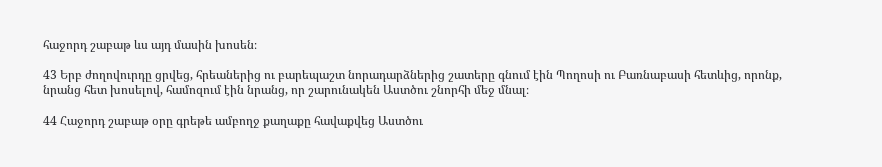հաջորդ շաբաթ ևս այդ մասին խոսեն։

43 Երբ ժողովուրդը ցրվեց, հրեաներից ու բարեպաշտ նորադարձներից շատերը գնում էին Պողոսի ու Բառնաբասի հետևից, որոնք, նրանց հետ խոսելով, համոզում էին նրանց, որ շարունակեն Աստծու շնորհի մեջ մնալ։

44 Հաջորդ շաբաթ օրը գրեթե ամբողջ քաղաքը հավաքվեց Աստծու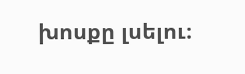խոսքը լսելու։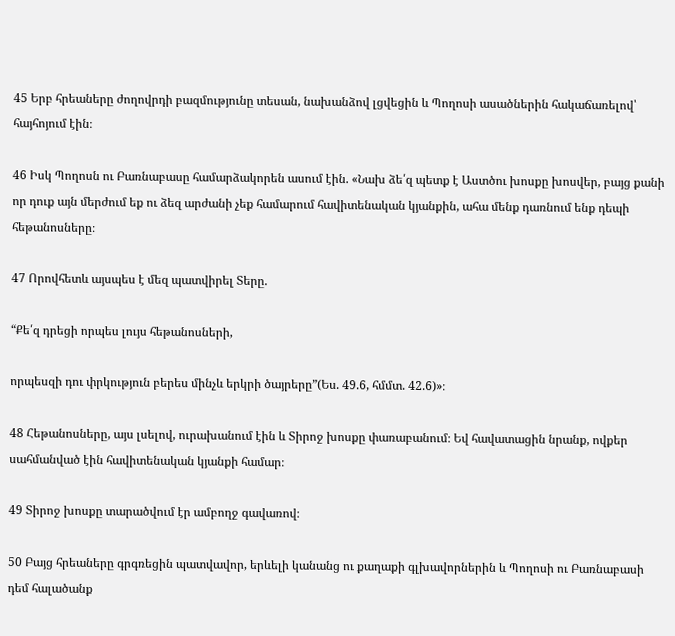45 Երբ հրեաները ժողովրդի բազմությունը տեսան, նախանձով լցվեցին և Պողոսի ասածներին հակաճառելով՝ հայհոյում էին։

46 Իսկ Պողոսն ու Բառնաբասը համարձակորեն ասում էին. «Նախ ձե՛զ պետք է Աստծու խոսքը խոսվեր, բայց քանի որ դուք այն մերժում եք ու ձեզ արժանի չեք համարում հավիտենական կյանքին, ահա մենք դառնում ենք դեպի հեթանոսները։

47 Որովհետև այսպես է մեզ պատվիրել Տերը.

“Քե՛զ դրեցի որպես լույս հեթանոսների,

որպեսզի դու փրկություն բերես մինչև երկրի ծայրերը”(Ես. 49.6, հմմտ. 42.6)»։

48 Հեթանոսները, այս լսելով, ուրախանում էին և Տիրոջ խոսքը փառաբանում։ Եվ հավատացին նրանք, ովքեր սահմանված էին հավիտենական կյանքի համար։

49 Տիրոջ խոսքը տարածվում էր ամբողջ գավառով։

50 Բայց հրեաները գրգռեցին պատվավոր, երևելի կանանց ու քաղաքի գլխավորներին և Պողոսի ու Բառնաբասի դեմ հալածանք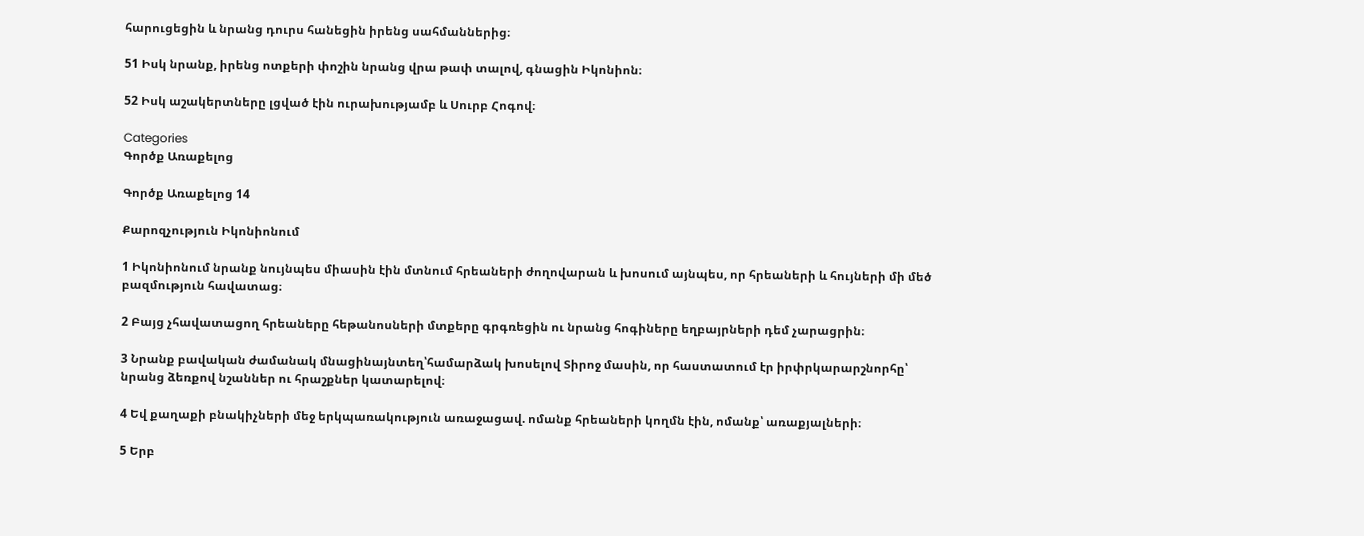հարուցեցին և նրանց դուրս հանեցին իրենց սահմաններից։

51 Իսկ նրանք, իրենց ոտքերի փոշին նրանց վրա թափ տալով, գնացին Իկոնիոն։

52 Իսկ աշակերտները լցված էին ուրախությամբ և Սուրբ Հոգով։

Categories
Գործք Առաքելոց

Գործք Առաքելոց 14

Քարոզչություն Իկոնիոնում

1 Իկոնիոնում նրանք նույնպես միասին էին մտնում հրեաների ժողովարան և խոսում այնպես, որ հրեաների և հույների մի մեծ բազմություն հավատաց։

2 Բայց չհավատացող հրեաները հեթանոսների մտքերը գրգռեցին ու նրանց հոգիները եղբայրների դեմ չարացրին։

3 Նրանք բավական ժամանակ մնացինայնտեղ՝համարձակ խոսելով Տիրոջ մասին, որ հաստատում էր իրփրկարարշնորհը՝ նրանց ձեռքով նշաններ ու հրաշքներ կատարելով։

4 Եվ քաղաքի բնակիչների մեջ երկպառակություն առաջացավ. ոմանք հրեաների կողմն էին, ոմանք՝ առաքյալների։

5 Երբ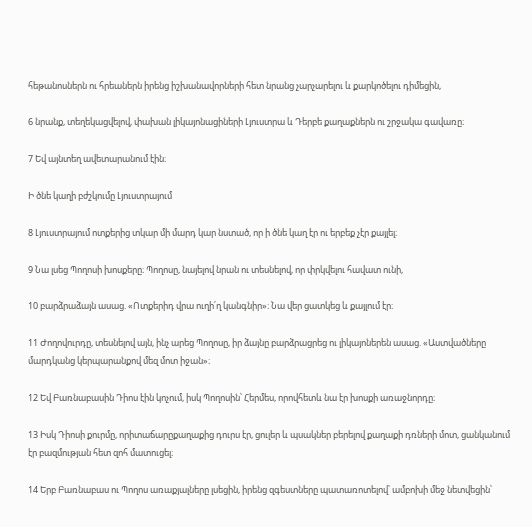հեթանոսներն ու հրեաներն իրենց իշխանավորների հետ նրանց չարչարելու և քարկոծելու դիմեցին,

6 նրանք, տեղեկացվելով, փախան լիկայոնացիների Լյուստրա և Դերբե քաղաքներն ու շրջակա գավառը։

7 Եվ այնտեղ ավետարանում էին։

Ի ծնե կաղի բժշկումը Լյուստրայում

8 Լյուստրայում ոտքերից տկար մի մարդ կար նստած, որ ի ծնե կաղ էր ու երբեք չէր քայլել։

9 Նա լսեց Պողոսի խոսքերը։ Պողոսը, նայելով նրան ու տեսնելով, որ փրկվելու հավատ ունի,

10 բարձրաձայն ասաց. «Ոտքերիդ վրա ուղի՛ղ կանգնիր»։ Նա վեր ցատկեց և քայլում էր։

11 Ժողովուրդը, տեսնելով այն, ինչ արեց Պողոսը, իր ձայնը բարձրացրեց ու լիկայոներեն ասաց. «Աստվածները մարդկանց կերպարանքով մեզ մոտ իջան»։

12 Եվ Բառնաբասին Դիոս էին կոչում, իսկ Պողոսին՝ Հերմես, որովհետև նա էր խոսքի առաջնորդը։

13 Իսկ Դիոսի քուրմը, որիտաճարըքաղաքից դուրս էր, ցուլեր և պսակներ բերելով քաղաքի դռների մոտ, ցանկանում էր բազմության հետ զոհ մատուցել։

14 Երբ Բառնաբաս ու Պողոս առաքյալները լսեցին, իրենց զգեստները պատառոտելով՝ ամբոխի մեջ նետվեցին՝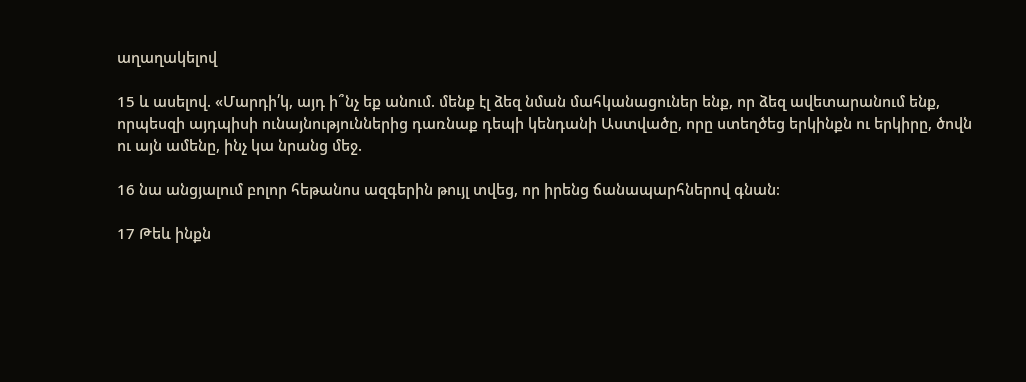աղաղակելով

15 և ասելով. «Մարդի՛կ, այդ ի՞նչ եք անում. մենք էլ ձեզ նման մահկանացուներ ենք, որ ձեզ ավետարանում ենք, որպեսզի այդպիսի ունայնություններից դառնաք դեպի կենդանի Աստվածը, որը ստեղծեց երկինքն ու երկիրը, ծովն ու այն ամենը, ինչ կա նրանց մեջ.

16 նա անցյալում բոլոր հեթանոս ազգերին թույլ տվեց, որ իրենց ճանապարհներով գնան։

17 Թեև ինքն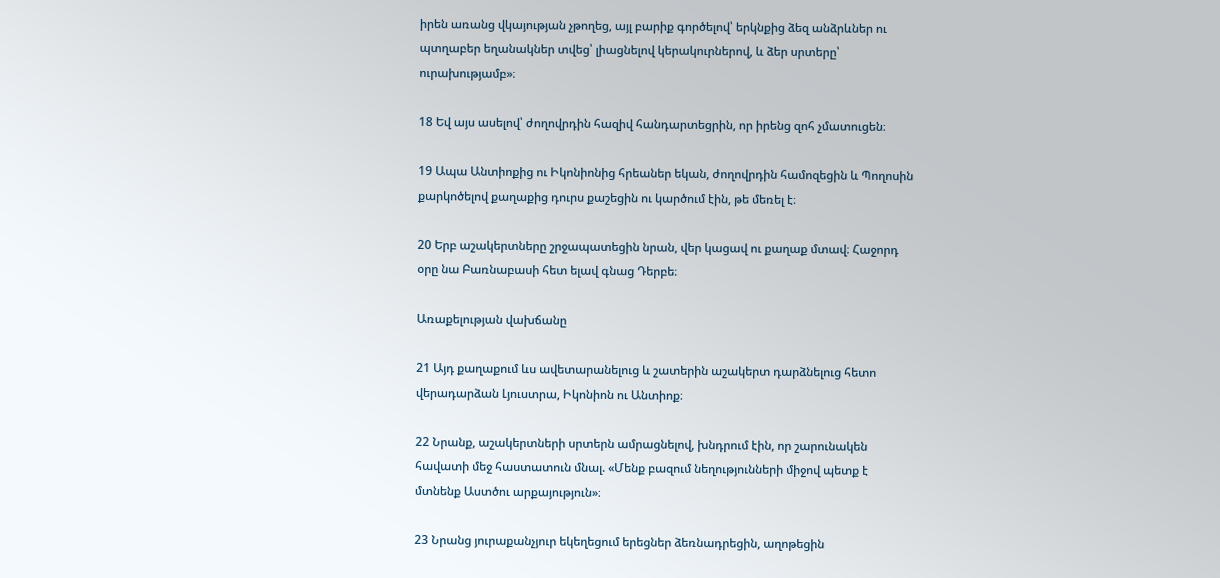իրեն առանց վկայության չթողեց, այլ բարիք գործելով՝ երկնքից ձեզ անձրևներ ու պտղաբեր եղանակներ տվեց՝ լիացնելով կերակուրներով, և ձեր սրտերը՝ ուրախությամբ»։

18 Եվ այս ասելով՝ ժողովրդին հազիվ հանդարտեցրին, որ իրենց զոհ չմատուցեն։

19 Ապա Անտիոքից ու Իկոնիոնից հրեաներ եկան, ժողովրդին համոզեցին և Պողոսին քարկոծելով քաղաքից դուրս քաշեցին ու կարծում էին, թե մեռել է։

20 Երբ աշակերտները շրջապատեցին նրան, վեր կացավ ու քաղաք մտավ։ Հաջորդ օրը նա Բառնաբասի հետ ելավ գնաց Դերբե։

Առաքելության վախճանը

21 Այդ քաղաքում ևս ավետարանելուց և շատերին աշակերտ դարձնելուց հետո վերադարձան Լյուստրա, Իկոնիոն ու Անտիոք։

22 Նրանք, աշակերտների սրտերն ամրացնելով, խնդրում էին, որ շարունակեն հավատի մեջ հաստատուն մնալ. «Մենք բազում նեղությունների միջով պետք է մտնենք Աստծու արքայություն»։

23 Նրանց յուրաքանչյուր եկեղեցում երեցներ ձեռնադրեցին, աղոթեցին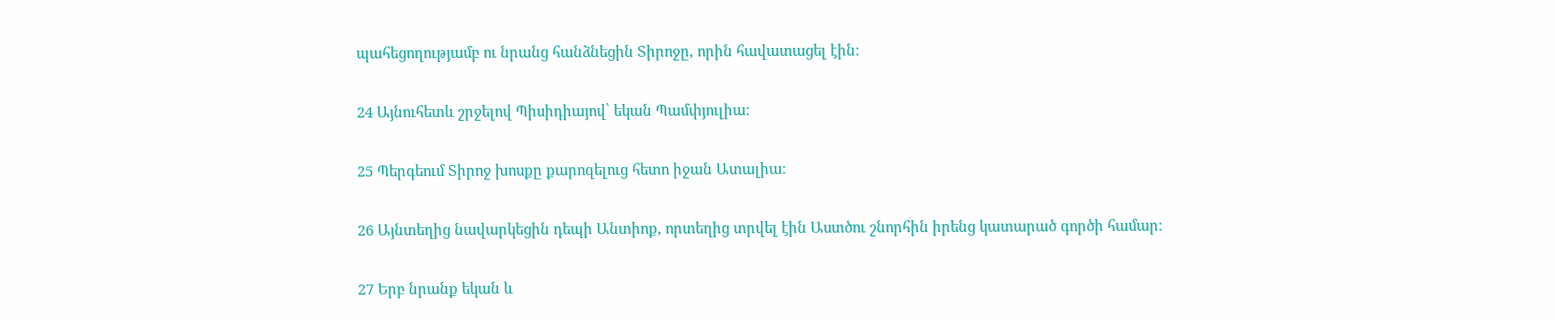պահեցողությամբ ու նրանց հանձնեցին Տիրոջը, որին հավատացել էին։

24 Այնուհետև շրջելով Պիսիդիայով՝ եկան Պամփյուլիա։

25 Պերգեում Տիրոջ խոսքը քարոզելուց հետո իջան Ատալիա։

26 Այնտեղից նավարկեցին դեպի Անտիոք, որտեղից տրվել էին Աստծու շնորհին իրենց կատարած գործի համար։

27 Երբ նրանք եկան և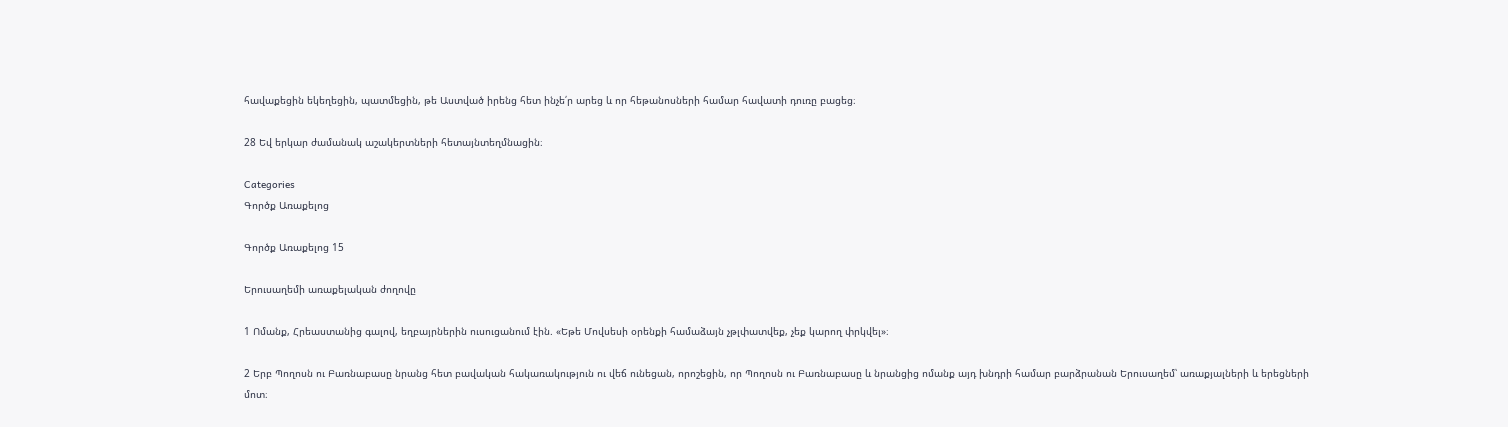հավաքեցին եկեղեցին, պատմեցին, թե Աստված իրենց հետ ինչե՛ր արեց և որ հեթանոսների համար հավատի դուռը բացեց։

28 Եվ երկար ժամանակ աշակերտների հետայնտեղմնացին։

Categories
Գործք Առաքելոց

Գործք Առաքելոց 15

Երուսաղեմի առաքելական ժողովը

1 Ոմանք, Հրեաստանից գալով, եղբայրներին ուսուցանում էին. «Եթե Մովսեսի օրենքի համաձայն չթլփատվեք, չեք կարող փրկվել»։

2 Երբ Պողոսն ու Բառնաբասը նրանց հետ բավական հակառակություն ու վեճ ունեցան, որոշեցին, որ Պողոսն ու Բառնաբասը և նրանցից ոմանք այդ խնդրի համար բարձրանան Երուսաղեմ՝ առաքյալների և երեցների մոտ։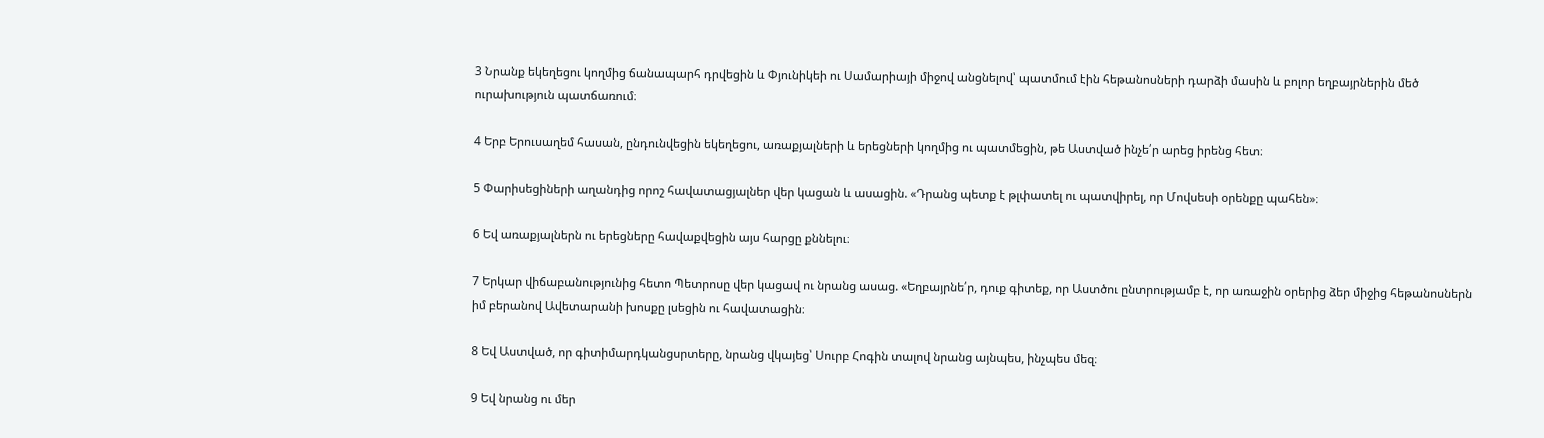3 Նրանք եկեղեցու կողմից ճանապարհ դրվեցին և Փյունիկեի ու Սամարիայի միջով անցնելով՝ պատմում էին հեթանոսների դարձի մասին և բոլոր եղբայրներին մեծ ուրախություն պատճառում։

4 Երբ Երուսաղեմ հասան, ընդունվեցին եկեղեցու, առաքյալների և երեցների կողմից ու պատմեցին, թե Աստված ինչե՛ր արեց իրենց հետ։

5 Փարիսեցիների աղանդից որոշ հավատացյալներ վեր կացան և ասացին. «Դրանց պետք է թլփատել ու պատվիրել, որ Մովսեսի օրենքը պահեն»։

6 Եվ առաքյալներն ու երեցները հավաքվեցին այս հարցը քննելու։

7 Երկար վիճաբանությունից հետո Պետրոսը վեր կացավ ու նրանց ասաց. «Եղբայրնե՛ր, դուք գիտեք, որ Աստծու ընտրությամբ է, որ առաջին օրերից ձեր միջից հեթանոսներն իմ բերանով Ավետարանի խոսքը լսեցին ու հավատացին։

8 Եվ Աստված, որ գիտիմարդկանցսրտերը, նրանց վկայեց՝ Սուրբ Հոգին տալով նրանց այնպես, ինչպես մեզ։

9 Եվ նրանց ու մեր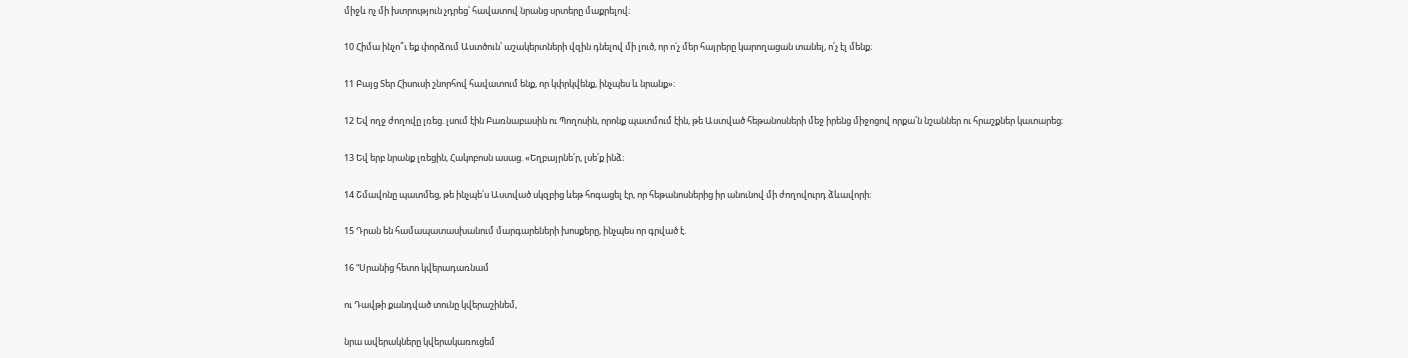միջև ոչ մի խտրություն չդրեց՝ հավատով նրանց սրտերը մաքրելով։

10 Հիմա ինչո՞ւ եք փորձում Աստծուն՝ աշակերտների վզին դնելով մի լուծ, որ ո՛չ մեր հայրերը կարողացան տանել, ո՛չ էլ մենք։

11 Բայց Տեր Հիսուսի շնորհով հավատում ենք, որ կփրկվենք, ինչպես և նրանք»։

12 Եվ ողջ ժողովը լռեց. լսում էին Բառնաբասին ու Պողոսին, որոնք պատմում էին, թե Աստված հեթանոսների մեջ իրենց միջոցով որքա՛ն նշաններ ու հրաշքներ կատարեց։

13 Եվ երբ նրանք լռեցին, Հակոբոսն ասաց. «Եղբայրնե՛ր, լսե՛ք ինձ։

14 Շմավոնը պատմեց, թե ինչպե՛ս Աստված սկզբից ևեթ հոգացել էր, որ հեթանոսներից իր անունով մի ժողովուրդ ձևավորի։

15 Դրան են համապատասխանում մարգարեների խոսքերը, ինչպես որ գրված է.

16 “Սրանից հետո կվերադառնամ

ու Դավթի քանդված տունը կվերաշինեմ,

նրա ավերակները կվերակառուցեմ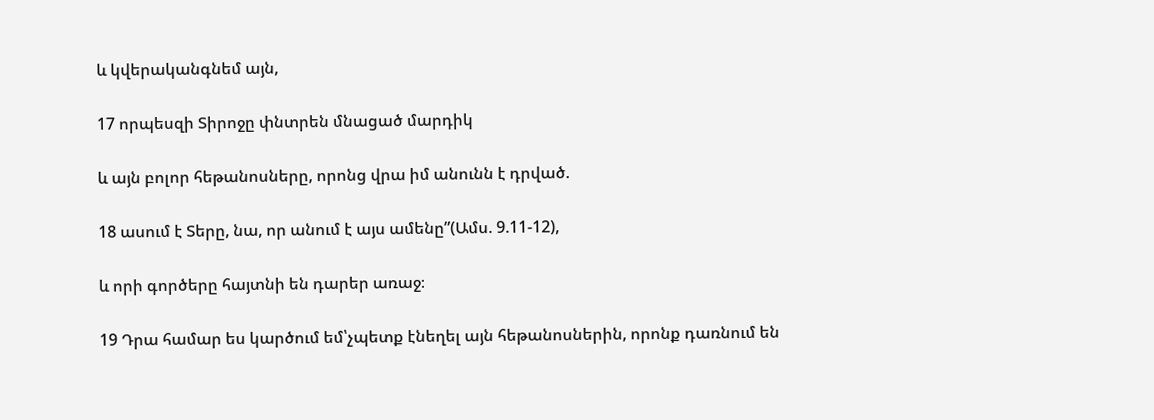և կվերականգնեմ այն,

17 որպեսզի Տիրոջը փնտրեն մնացած մարդիկ

և այն բոլոր հեթանոսները, որոնց վրա իմ անունն է դրված.

18 ասում է Տերը, նա, որ անում է այս ամենը”(Ամս. 9.11-12),

և որի գործերը հայտնի են դարեր առաջ։

19 Դրա համար ես կարծում եմ՝չպետք էնեղել այն հեթանոսներին, որոնք դառնում են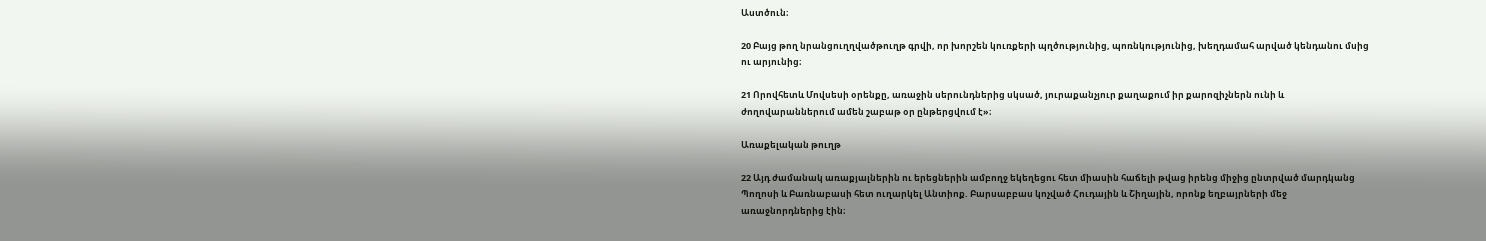Աստծուն։

20 Բայց թող նրանցուղղվածթուղթ գրվի, որ խորշեն կուռքերի պղծությունից, պոռնկությունից, խեղդամահ արված կենդանու մսից ու արյունից։

21 Որովհետև Մովսեսի օրենքը, առաջին սերունդներից սկսած, յուրաքանչյուր քաղաքում իր քարոզիչներն ունի և ժողովարաններում ամեն շաբաթ օր ընթերցվում է»։

Առաքելական թուղթ

22 Այդ ժամանակ առաքյալներին ու երեցներին ամբողջ եկեղեցու հետ միասին հաճելի թվաց իրենց միջից ընտրված մարդկանց Պողոսի և Բառնաբասի հետ ուղարկել Անտիոք. Բարսաբբաս կոչված Հուդային և Շիղային, որոնք եղբայրների մեջ առաջնորդներից էին։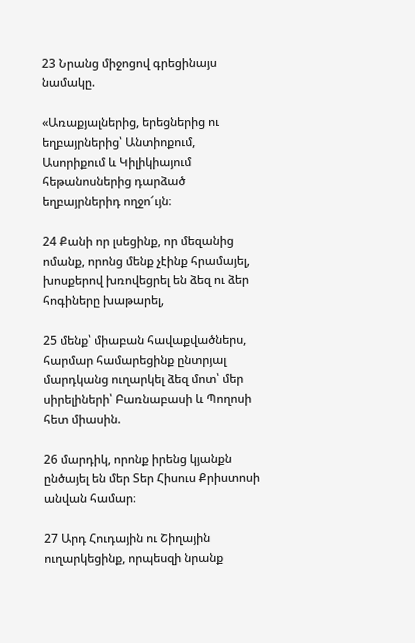23 Նրանց միջոցով գրեցինայս նամակը.

«Առաքյալներից, երեցներից ու եղբայրներից՝ Անտիոքում, Ասորիքում և Կիլիկիայում հեթանոսներից դարձած եղբայրներիդ ողջո՜ւյն։

24 Քանի որ լսեցինք, որ մեզանից ոմանք, որոնց մենք չէինք հրամայել, խոսքերով խռովեցրել են ձեզ ու ձեր հոգիները խաթարել,

25 մենք՝ միաբան հավաքվածներս, հարմար համարեցինք ընտրյալ մարդկանց ուղարկել ձեզ մոտ՝ մեր սիրելիների՝ Բառնաբասի և Պողոսի հետ միասին.

26 մարդիկ, որոնք իրենց կյանքն ընծայել են մեր Տեր Հիսուս Քրիստոսի անվան համար։

27 Արդ Հուդային ու Շիղային ուղարկեցինք, որպեսզի նրանք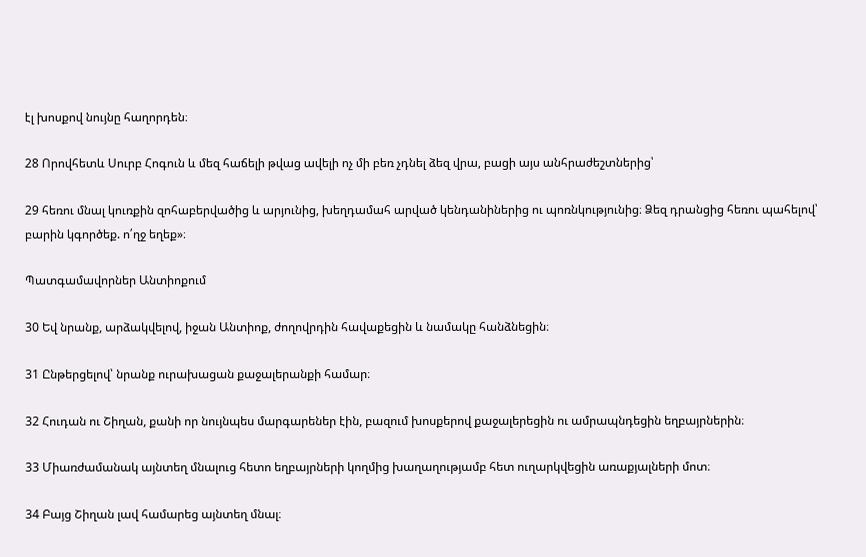էլ խոսքով նույնը հաղորդեն։

28 Որովհետև Սուրբ Հոգուն և մեզ հաճելի թվաց ավելի ոչ մի բեռ չդնել ձեզ վրա, բացի այս անհրաժեշտներից՝

29 հեռու մնալ կուռքին զոհաբերվածից և արյունից, խեղդամահ արված կենդանիներից ու պոռնկությունից։ Ձեզ դրանցից հեռու պահելով՝ բարին կգործեք. ո՛ղջ եղեք»։

Պատգամավորներ Անտիոքում

30 Եվ նրանք, արձակվելով, իջան Անտիոք, ժողովրդին հավաքեցին և նամակը հանձնեցին։

31 Ընթերցելով՝ նրանք ուրախացան քաջալերանքի համար։

32 Հուդան ու Շիղան, քանի որ նույնպես մարգարեներ էին, բազում խոսքերով քաջալերեցին ու ամրապնդեցին եղբայրներին։

33 Միառժամանակ այնտեղ մնալուց հետո եղբայրների կողմից խաղաղությամբ հետ ուղարկվեցին առաքյալների մոտ։

34 Բայց Շիղան լավ համարեց այնտեղ մնալ։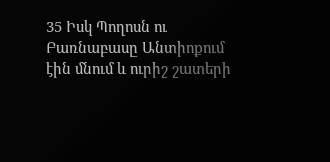35 Իսկ Պողոսն ու Բառնաբասը Անտիոքում էին մնում և ուրիշ շատերի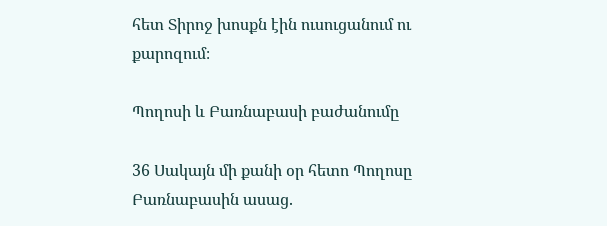հետ Տիրոջ խոսքն էին ուսուցանում ու քարոզում։

Պողոսի և Բառնաբասի բաժանումը

36 Սակայն մի քանի օր հետո Պողոսը Բառնաբասին ասաց.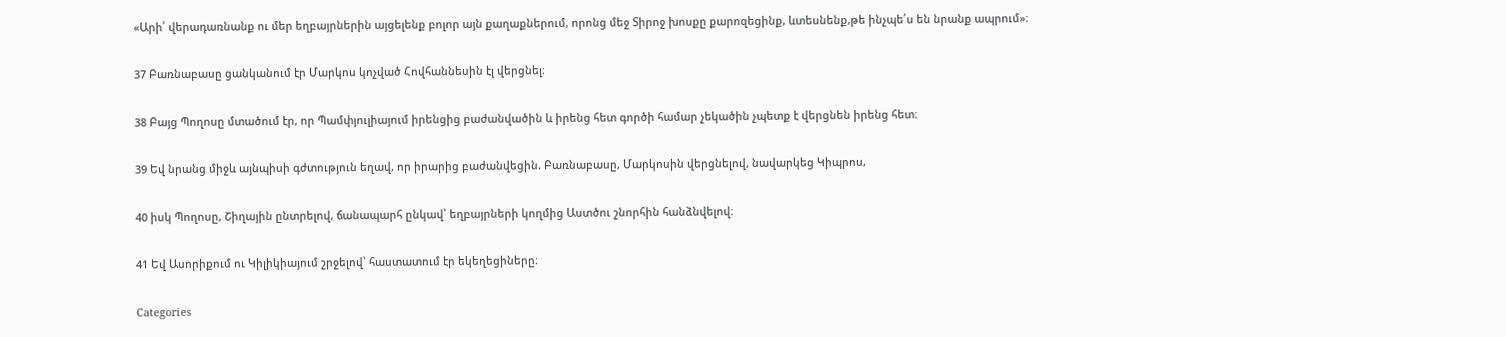«Արի՛ վերադառնանք ու մեր եղբայրներին այցելենք բոլոր այն քաղաքներում, որոնց մեջ Տիրոջ խոսքը քարոզեցինք, ևտեսնենք,թե ինչպե՛ս են նրանք ապրում»։

37 Բառնաբասը ցանկանում էր Մարկոս կոչված Հովհաննեսին էլ վերցնել։

38 Բայց Պողոսը մտածում էր, որ Պամփյուլիայում իրենցից բաժանվածին և իրենց հետ գործի համար չեկածին չպետք է վերցնեն իրենց հետ։

39 Եվ նրանց միջև այնպիսի գժտություն եղավ, որ իրարից բաժանվեցին. Բառնաբասը, Մարկոսին վերցնելով, նավարկեց Կիպրոս,

40 իսկ Պողոսը, Շիղային ընտրելով, ճանապարհ ընկավ՝ եղբայրների կողմից Աստծու շնորհին հանձնվելով։

41 Եվ Ասորիքում ու Կիլիկիայում շրջելով՝ հաստատում էր եկեղեցիները։

Categories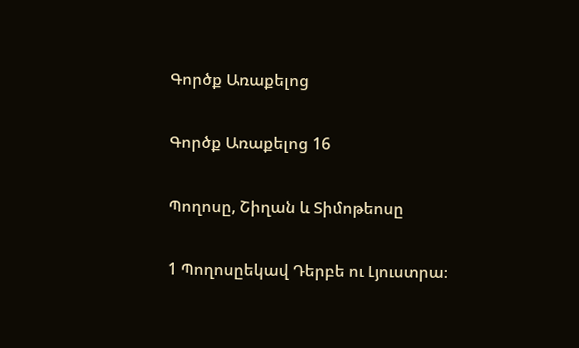Գործք Առաքելոց

Գործք Առաքելոց 16

Պողոսը, Շիղան և Տիմոթեոսը

1 Պողոսըեկավ Դերբե ու Լյուստրա։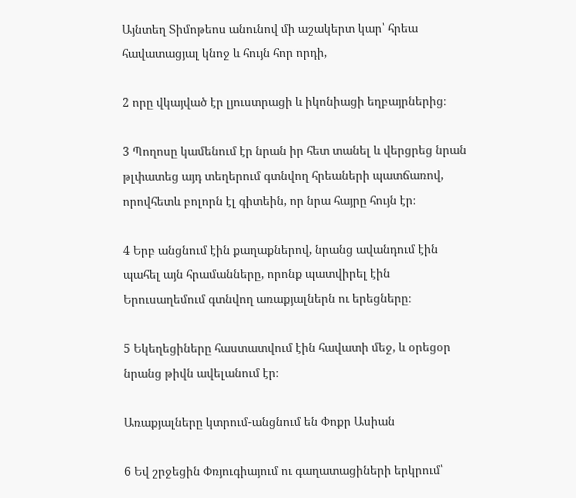Այնտեղ Տիմոթեոս անունով մի աշակերտ կար՝ հրեա հավատացյալ կնոջ և հույն հոր որդի,

2 որը վկայված էր լյուստրացի և իկոնիացի եղբայրներից։

3 Պողոսը կամենում էր նրան իր հետ տանել և վերցրեց նրան թլփատեց այդ տեղերում գտնվող հրեաների պատճառով, որովհետև բոլորն էլ գիտեին, որ նրա հայրը հույն էր։

4 Երբ անցնում էին քաղաքներով, նրանց ավանդում էին պահել այն հրամանները, որոնք պատվիրել էին Երուսաղեմում գտնվող առաքյալներն ու երեցները։

5 Եկեղեցիները հաստատվում էին հավատի մեջ, և օրեցօր նրանց թիվն ավելանում էր։

Առաքյալները կտրում-անցնում են Փոքր Ասիան

6 Եվ շրջեցին Փռյուգիայում ու գաղատացիների երկրում՝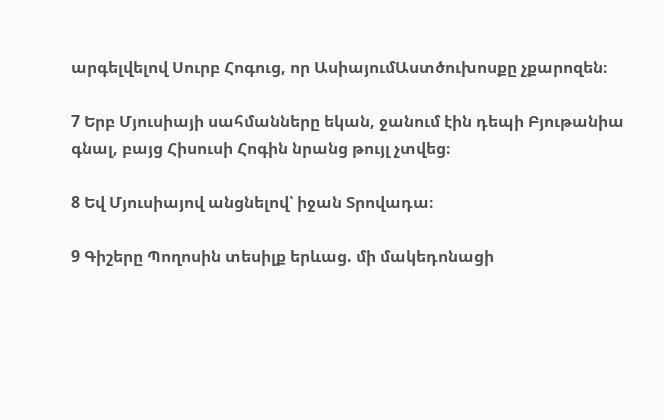արգելվելով Սուրբ Հոգուց, որ ԱսիայումԱստծուխոսքը չքարոզեն։

7 Երբ Մյուսիայի սահմանները եկան, ջանում էին դեպի Բյութանիա գնալ, բայց Հիսուսի Հոգին նրանց թույլ չտվեց։

8 Եվ Մյուսիայով անցնելով՝ իջան Տրովադա։

9 Գիշերը Պողոսին տեսիլք երևաց. մի մակեդոնացի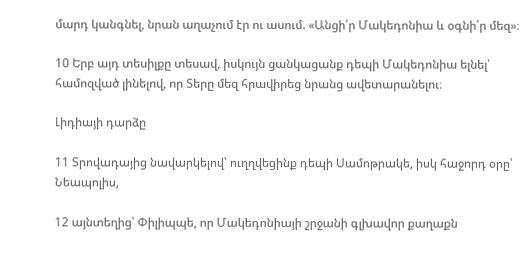մարդ կանգնել, նրան աղաչում էր ու ասում. «Անցի՛ր Մակեդոնիա և օգնի՛ր մեզ»։

10 Երբ այդ տեսիլքը տեսավ, իսկույն ցանկացանք դեպի Մակեդոնիա ելնել՝ համոզված լինելով, որ Տերը մեզ հրավիրեց նրանց ավետարանելու։

Լիդիայի դարձը

11 Տրովադայից նավարկելով՝ ուղղվեցինք դեպի Սամոթրակե, իսկ հաջորդ օրը՝ Նեապոլիս,

12 այնտեղից՝ Փիլիպպե, որ Մակեդոնիայի շրջանի գլխավոր քաղաքն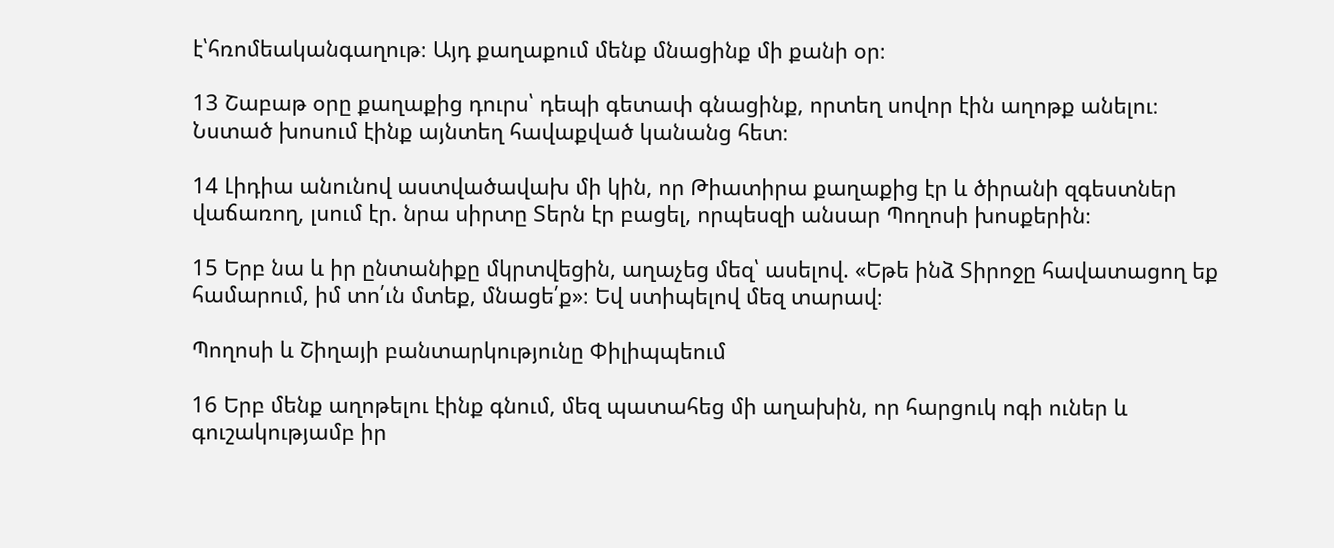է՝հռոմեականգաղութ։ Այդ քաղաքում մենք մնացինք մի քանի օր։

13 Շաբաթ օրը քաղաքից դուրս՝ դեպի գետափ գնացինք, որտեղ սովոր էին աղոթք անելու։ Նստած խոսում էինք այնտեղ հավաքված կանանց հետ։

14 Լիդիա անունով աստվածավախ մի կին, որ Թիատիրա քաղաքից էր և ծիրանի զգեստներ վաճառող, լսում էր. նրա սիրտը Տերն էր բացել, որպեսզի անսար Պողոսի խոսքերին։

15 Երբ նա և իր ընտանիքը մկրտվեցին, աղաչեց մեզ՝ ասելով. «Եթե ինձ Տիրոջը հավատացող եք համարում, իմ տո՛ւն մտեք, մնացե՛ք»։ Եվ ստիպելով մեզ տարավ։

Պողոսի և Շիղայի բանտարկությունը Փիլիպպեում

16 Երբ մենք աղոթելու էինք գնում, մեզ պատահեց մի աղախին, որ հարցուկ ոգի ուներ և գուշակությամբ իր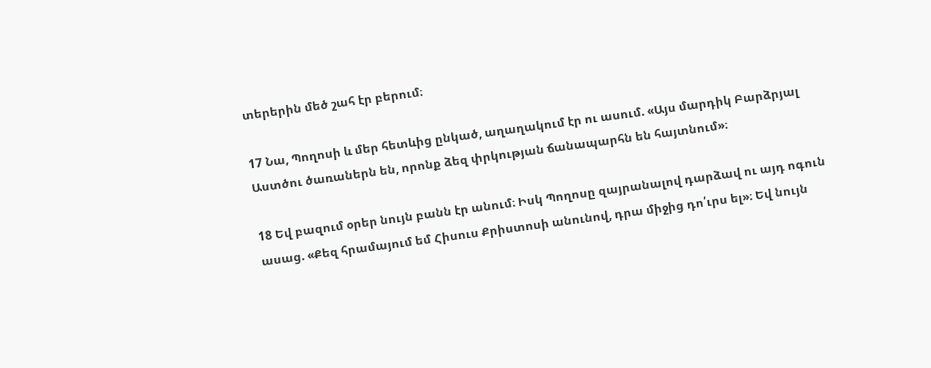տերերին մեծ շահ էր բերում։

17 Նա, Պողոսի և մեր հետևից ընկած, աղաղակում էր ու ասում. «Այս մարդիկ Բարձրյալ Աստծու ծառաներն են, որոնք ձեզ փրկության ճանապարհն են հայտնում»։

18 Եվ բազում օրեր նույն բանն էր անում։ Իսկ Պողոսը զայրանալով դարձավ ու այդ ոգուն ասաց. «Քեզ հրամայում եմ Հիսուս Քրիստոսի անունով, դրա միջից դո՛ւրս ել»։ Եվ նույն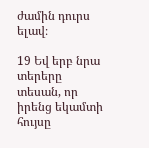ժամին դուրս ելավ։

19 Եվ երբ նրա տերերը տեսան, որ իրենց եկամտի հույսը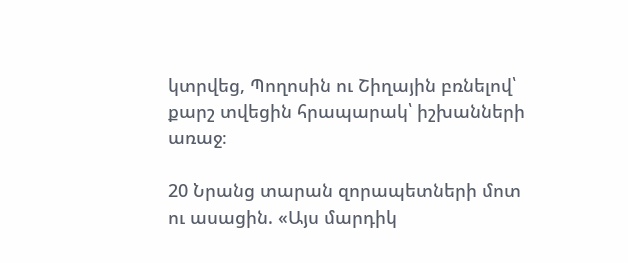կտրվեց, Պողոսին ու Շիղային բռնելով՝ քարշ տվեցին հրապարակ՝ իշխանների առաջ։

20 Նրանց տարան զորապետների մոտ ու ասացին. «Այս մարդիկ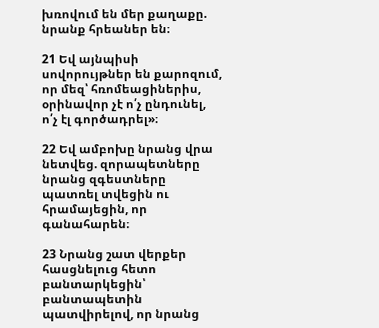խռովում են մեր քաղաքը. նրանք հրեաներ են։

21 Եվ այնպիսի սովորույթներ են քարոզում, որ մեզ՝ հռոմեացիներիս, օրինավոր չէ ո՛չ ընդունել, ո՛չ էլ գործադրել»։

22 Եվ ամբոխը նրանց վրա նետվեց. զորապետները նրանց զգեստները պատռել տվեցին ու հրամայեցին, որ գանահարեն։

23 Նրանց շատ վերքեր հասցնելուց հետո բանտարկեցին՝ բանտապետին պատվիրելով, որ նրանց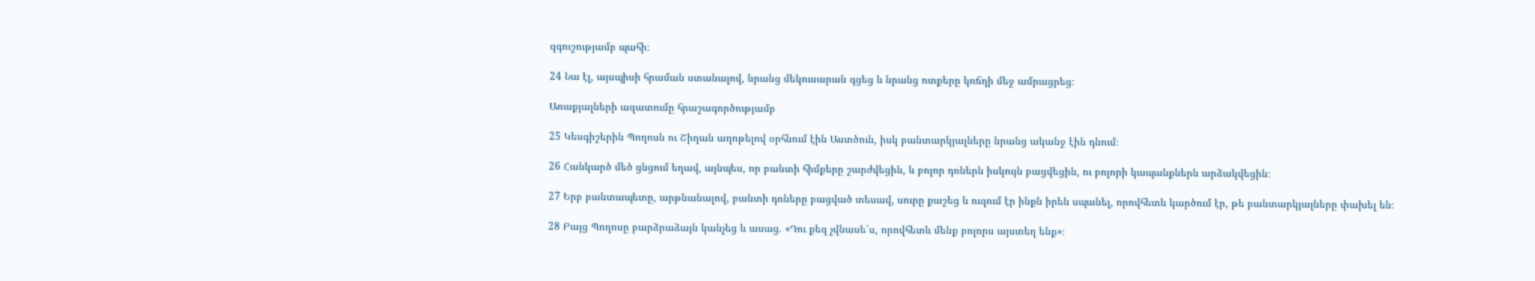զգուշությամբ պահի։

24 Նա էլ, այսպիսի հրաման ստանալով, նրանց մեկուսարան գցեց և նրանց ոտքերը կոճղի մեջ ամրացրեց։

Առաքյալների ազատումը հրաշագործությամբ

25 Կեսգիշերին Պողոսն ու Շիղան աղոթելով օրհնում էին Աստծուն, իսկ բանտարկյալները նրանց ականջ էին դնում։

26 Հանկարծ մեծ ցնցում եղավ, այնպես, որ բանտի հիմքերը շարժվեցին, և բոլոր դռներն իսկույն բացվեցին, ու բոլորի կապանքներն արձակվեցին։

27 Երբ բանտապետը, արթնանալով, բանտի դռները բացված տեսավ, սուրը քաշեց և ուզում էր ինքն իրեն սպանել, որովհետև կարծում էր, թե բանտարկյալները փախել են։

28 Բայց Պողոսը բարձրաձայն կանչեց և ասաց. «Դու քեզ չվնասե՛ս, որովհետև մենք բոլորս այստեղ ենք»։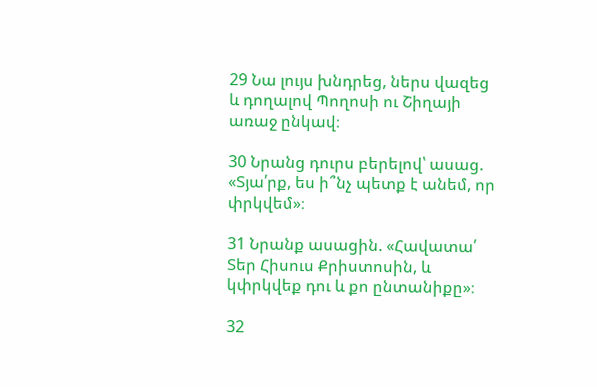29 Նա լույս խնդրեց, ներս վազեց և դողալով Պողոսի ու Շիղայի առաջ ընկավ։

30 Նրանց դուրս բերելով՝ ասաց. «Տյա՛րք, ես ի՞նչ պետք է անեմ, որ փրկվեմ»։

31 Նրանք ասացին. «Հավատա՛ Տեր Հիսուս Քրիստոսին, և կփրկվեք դու և քո ընտանիքը»։

32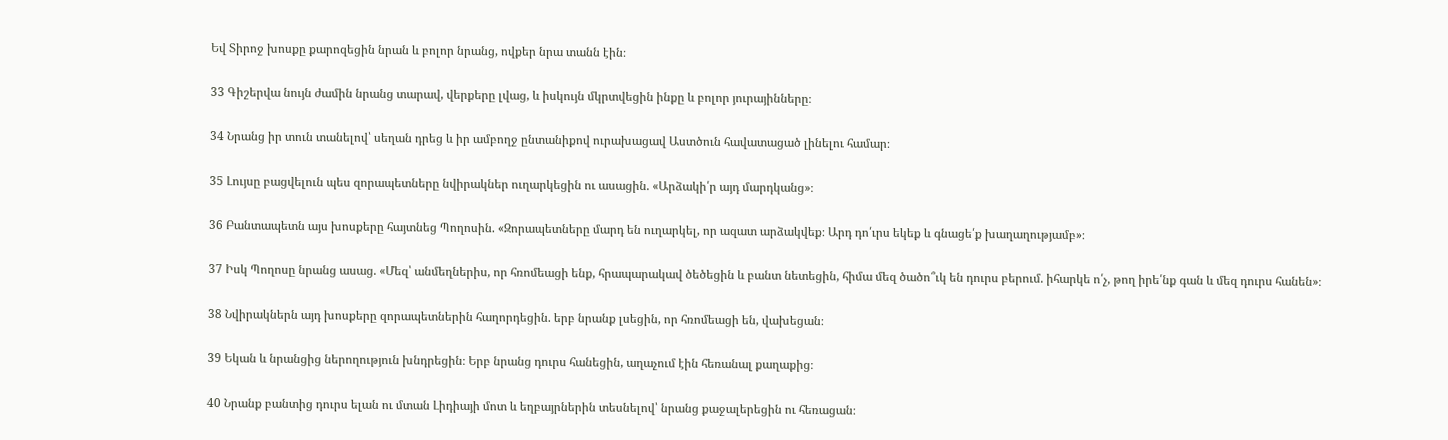Եվ Տիրոջ խոսքը քարոզեցին նրան և բոլոր նրանց, ովքեր նրա տանն էին։

33 Գիշերվա նույն ժամին նրանց տարավ, վերքերը լվաց, և իսկույն մկրտվեցին ինքը և բոլոր յուրայինները։

34 Նրանց իր տուն տանելով՝ սեղան դրեց և իր ամբողջ ընտանիքով ուրախացավ Աստծուն հավատացած լինելու համար։

35 Լույսը բացվելուն պես զորապետները նվիրակներ ուղարկեցին ու ասացին. «Արձակի՛ր այդ մարդկանց»։

36 Բանտապետն այս խոսքերը հայտնեց Պողոսին. «Զորապետները մարդ են ուղարկել, որ ազատ արձակվեք։ Արդ դո՛ւրս եկեք և գնացե՛ք խաղաղությամբ»։

37 Իսկ Պողոսը նրանց ասաց. «Մեզ՝ անմեղներիս, որ հռոմեացի ենք, հրապարակավ ծեծեցին և բանտ նետեցին, հիմա մեզ ծածո՞ւկ են դուրս բերում. իհարկե ո՛չ, թող իրե՛նք գան և մեզ դուրս հանեն»։

38 Նվիրակներն այդ խոսքերը զորապետներին հաղորդեցին. երբ նրանք լսեցին, որ հռոմեացի են, վախեցան։

39 Եկան և նրանցից ներողություն խնդրեցին։ Երբ նրանց դուրս հանեցին, աղաչում էին հեռանալ քաղաքից։

40 Նրանք բանտից դուրս ելան ու մտան Լիդիայի մոտ և եղբայրներին տեսնելով՝ նրանց քաջալերեցին ու հեռացան։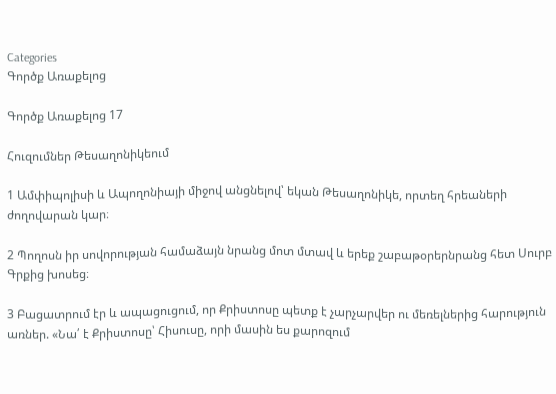Categories
Գործք Առաքելոց

Գործք Առաքելոց 17

Հուզումներ Թեսաղոնիկեում

1 Ամփիպոլիսի և Ապողոնիայի միջով անցնելով՝ եկան Թեսաղոնիկե, որտեղ հրեաների ժողովարան կար։

2 Պողոսն իր սովորության համաձայն նրանց մոտ մտավ և երեք շաբաթօրերնրանց հետ Սուրբ Գրքից խոսեց։

3 Բացատրում էր և ապացուցում, որ Քրիստոսը պետք է չարչարվեր ու մեռելներից հարություն առներ. «Նա՛ է Քրիստոսը՝ Հիսուսը, որի մասին ես քարոզում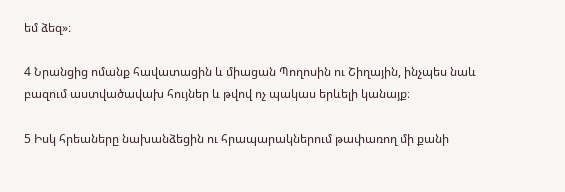եմ ձեզ»։

4 Նրանցից ոմանք հավատացին և միացան Պողոսին ու Շիղային, ինչպես նաև բազում աստվածավախ հույներ և թվով ոչ պակաս երևելի կանայք։

5 Իսկ հրեաները նախանձեցին ու հրապարակներում թափառող մի քանի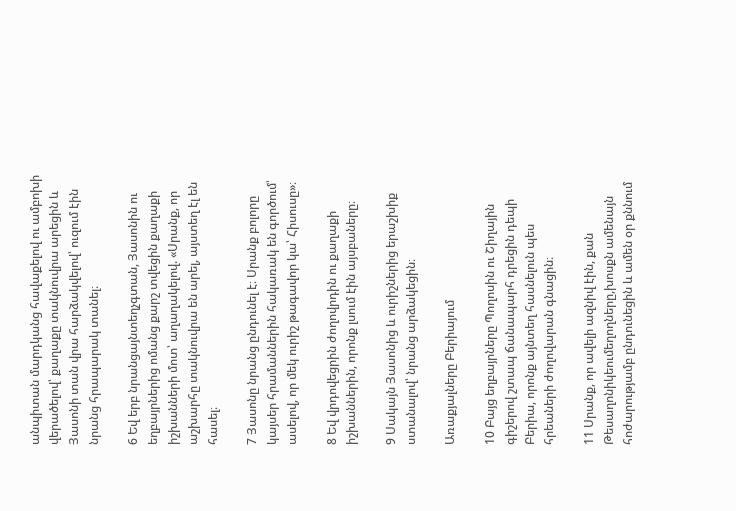անպիտան մարդկանց հավաքելով ու ամբոխի վերածելով՝ քաղաքը տակնուվրա արեցին և Յասոնի տան վրա հարձակվելով՝ ուզում էին նրանց հրապարակ տանել։

6 Եվ երբ նրանցայնտեղչգտան, Յասոնին ու եղբայրներից ոմանց քարշ տվեցին քաղաքի իշխանների մոտ՝ աղաղակելով. «Սրանք, որ աշխարհը տակնուվրա են արել, այստեղ էլ են հասել։

7 Յասոնը նրանց ընդունել է։ Սրանք բոլորը կայսեր հրամաններին հակառակ են գործում՝ ասելով, որ մեկ ուրիշ թագավոր կա՝ Հիսուսը»։

8 Եվ վրդովեցրին ժողովրդին ու քաղաքի իշխաններին, որոնք լսում էին այսբաները։

9 Սակայն Յասոնից և ուրիշներից երաշխիք ստանալով՝ նրանց արձակեցին։

Առաքյալները Բերիայում

10 Բայց եղբայրները Պողոսին ու Շիղային գիշերով շտապ ճանապարհ դրեցին դեպի Բերիա, որոնք այնտեղ հասնելուն պես հրեաների ժողովարան գնացին։

11 Սրանք, որ ավելի ազնիվ էին, քան Թեսաղոնիկեումեղողները,խոսքն ամենայն հոժարությամբ ընդունեցին և ամեն օր քննում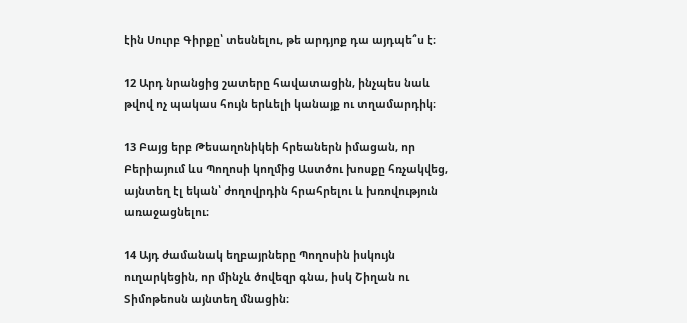էին Սուրբ Գիրքը՝ տեսնելու, թե արդյոք դա այդպե՞ս է։

12 Արդ նրանցից շատերը հավատացին, ինչպես նաև թվով ոչ պակաս հույն երևելի կանայք ու տղամարդիկ։

13 Բայց երբ Թեսաղոնիկեի հրեաներն իմացան, որ Բերիայում ևս Պողոսի կողմից Աստծու խոսքը հռչակվեց, այնտեղ էլ եկան՝ ժողովրդին հրահրելու և խռովություն առաջացնելու։

14 Այդ ժամանակ եղբայրները Պողոսին իսկույն ուղարկեցին, որ մինչև ծովեզր գնա, իսկ Շիղան ու Տիմոթեոսն այնտեղ մնացին։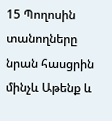15 Պողոսին տանողները նրան հասցրին մինչև Աթենք և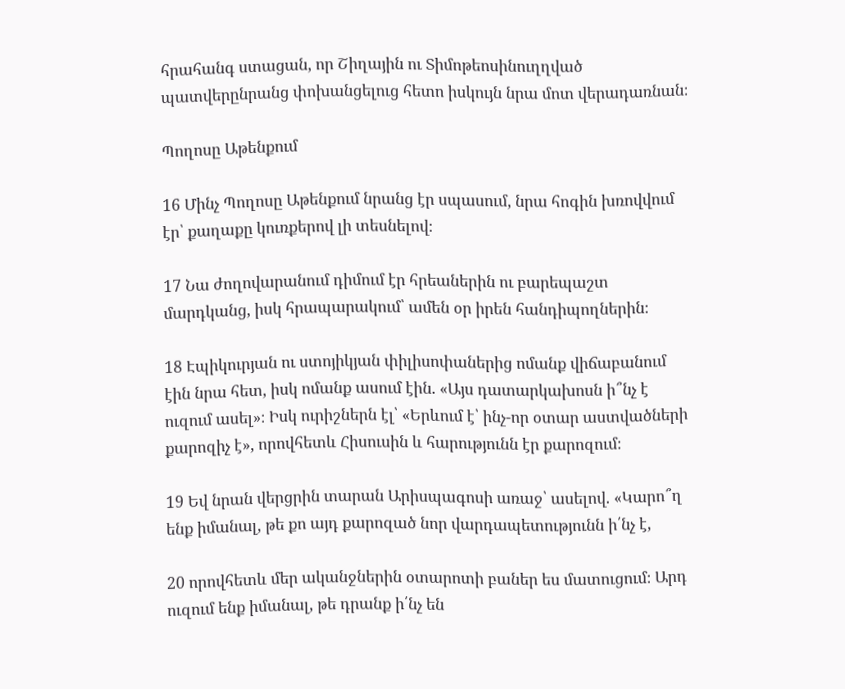հրահանգ ստացան, որ Շիղային ու Տիմոթեոսինուղղված պատվերընրանց փոխանցելուց հետո իսկույն նրա մոտ վերադառնան։

Պողոսը Աթենքում

16 Մինչ Պողոսը Աթենքում նրանց էր սպասում, նրա հոգին խռովվում էր՝ քաղաքը կուռքերով լի տեսնելով։

17 Նա ժողովարանում դիմում էր հրեաներին ու բարեպաշտ մարդկանց, իսկ հրապարակում՝ ամեն օր իրեն հանդիպողներին։

18 Էպիկուրյան ու ստոյիկյան փիլիսոփաներից ոմանք վիճաբանում էին նրա հետ, իսկ ոմանք ասում էին. «Այս դատարկախոսն ի՞նչ է ուզում ասել»։ Իսկ ուրիշներն էլ՝ «Երևում է՝ ինչ-որ օտար աստվածների քարոզիչ է», որովհետև Հիսուսին և հարությունն էր քարոզում։

19 Եվ նրան վերցրին տարան Արիսպագոսի առաջ՝ ասելով. «Կարո՞ղ ենք իմանալ, թե քո այդ քարոզած նոր վարդապետությունն ի՛նչ է,

20 որովհետև մեր ականջներին օտարոտի բաներ ես մատուցում։ Արդ ուզում ենք իմանալ, թե դրանք ի՛նչ են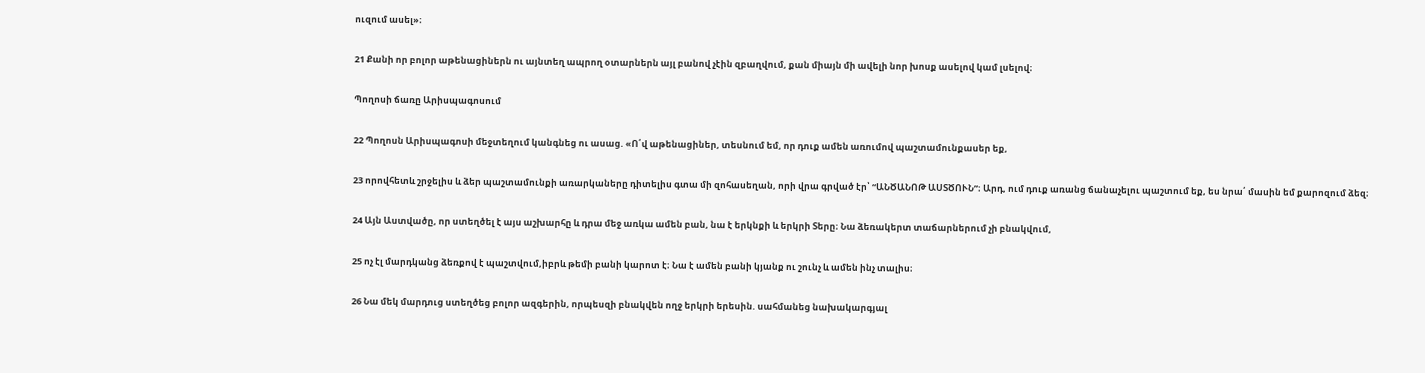ուզում ասել»։

21 Քանի որ բոլոր աթենացիներն ու այնտեղ ապրող օտարներն այլ բանով չէին զբաղվում, քան միայն մի ավելի նոր խոսք ասելով կամ լսելով։

Պողոսի ճառը Արիսպագոսում

22 Պողոսն Արիսպագոսի մեջտեղում կանգնեց ու ասաց. «Ո՛վ աթենացիներ, տեսնում եմ, որ դուք ամեն առումով պաշտամունքասեր եք,

23 որովհետև շրջելիս և ձեր պաշտամունքի առարկաները դիտելիս գտա մի զոհասեղան, որի վրա գրված էր՝ “ԱՆԾԱՆՈԹ ԱՍՏԾՈՒՆ”։ Արդ, ում դուք առանց ճանաչելու պաշտում եք, ես նրա՛ մասին եմ քարոզում ձեզ։

24 Այն Աստվածը, որ ստեղծել է այս աշխարհը և դրա մեջ առկա ամեն բան, նա է երկնքի և երկրի Տերը։ Նա ձեռակերտ տաճարներում չի բնակվում,

25 ոչ էլ մարդկանց ձեռքով է պաշտվում,իբրև թեմի բանի կարոտ է։ Նա է ամեն բանի կյանք ու շունչ և ամեն ինչ տալիս։

26 Նա մեկ մարդուց ստեղծեց բոլոր ազգերին, որպեսզի բնակվեն ողջ երկրի երեսին. սահմանեց նախակարգյալ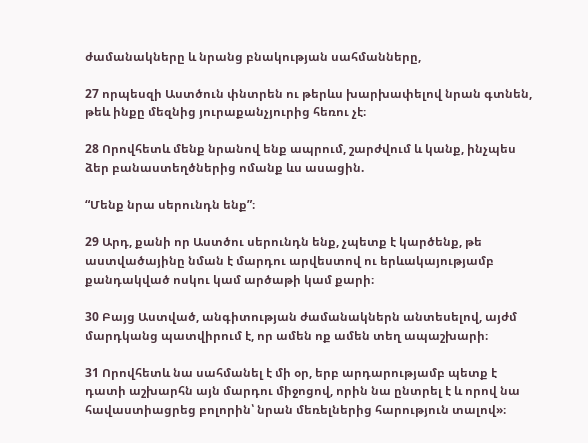ժամանակները և նրանց բնակության սահմանները,

27 որպեսզի Աստծուն փնտրեն ու թերևս խարխափելով նրան գտնեն, թեև ինքը մեզնից յուրաքանչյուրից հեռու չէ։

28 Որովհետև մենք նրանով ենք ապրում, շարժվում և կանք, ինչպես ձեր բանաստեղծներից ոմանք ևս ասացին.

“Մենք նրա սերունդն ենք”։

29 Արդ, քանի որ Աստծու սերունդն ենք, չպետք է կարծենք, թե աստվածայինը նման է մարդու արվեստով ու երևակայությամբ քանդակված ոսկու կամ արծաթի կամ քարի։

30 Բայց Աստված, անգիտության ժամանակներն անտեսելով, այժմ մարդկանց պատվիրում է, որ ամեն ոք ամեն տեղ ապաշխարի։

31 Որովհետև նա սահմանել է մի օր, երբ արդարությամբ պետք է դատի աշխարհն այն մարդու միջոցով, որին նա ընտրել է և որով նա հավաստիացրեց բոլորին՝ նրան մեռելներից հարություն տալով»։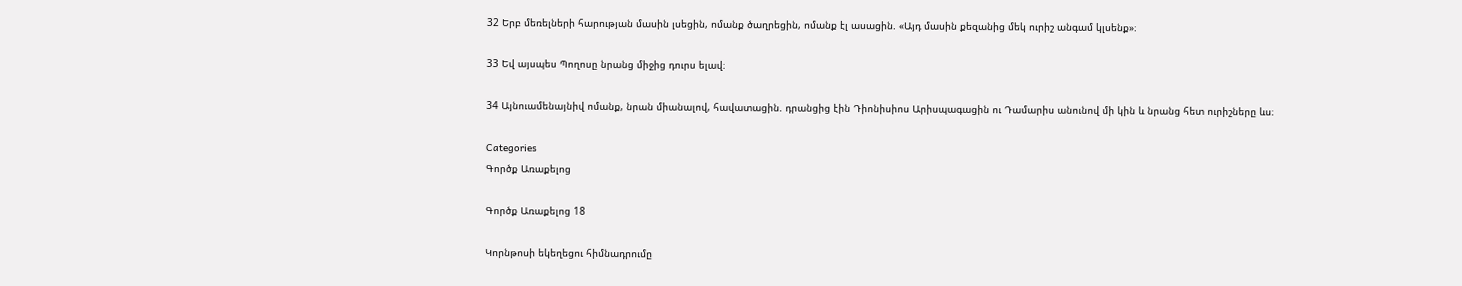32 Երբ մեռելների հարության մասին լսեցին, ոմանք ծաղրեցին, ոմանք էլ ասացին. «Այդ մասին քեզանից մեկ ուրիշ անգամ կլսենք»։

33 Եվ այսպես Պողոսը նրանց միջից դուրս ելավ։

34 Այնուամենայնիվ ոմանք, նրան միանալով, հավատացին. դրանցից էին Դիոնիսիոս Արիսպագացին ու Դամարիս անունով մի կին և նրանց հետ ուրիշները ևս։

Categories
Գործք Առաքելոց

Գործք Առաքելոց 18

Կորնթոսի եկեղեցու հիմնադրումը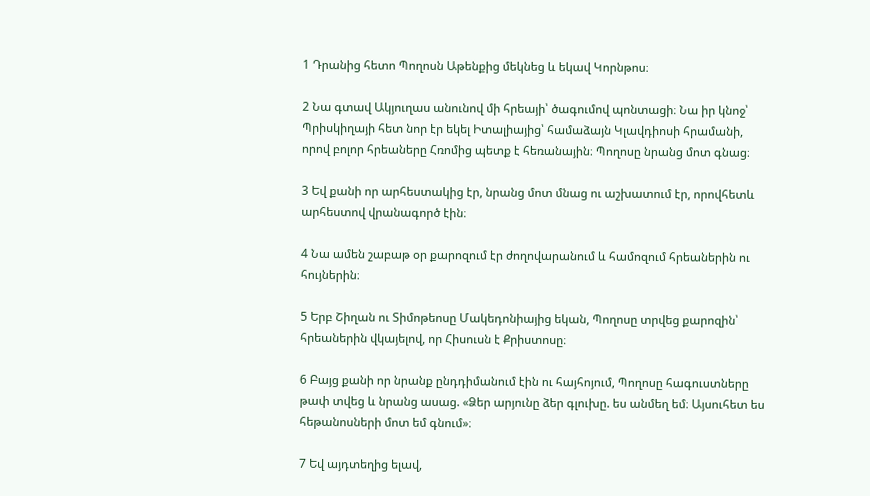1 Դրանից հետո Պողոսն Աթենքից մեկնեց և եկավ Կորնթոս։

2 Նա գտավ Ակյուղաս անունով մի հրեայի՝ ծագումով պոնտացի։ Նա իր կնոջ՝ Պրիսկիղայի հետ նոր էր եկել Իտալիայից՝ համաձայն Կլավդիոսի հրամանի, որով բոլոր հրեաները Հռոմից պետք է հեռանային։ Պողոսը նրանց մոտ գնաց։

3 Եվ քանի որ արհեստակից էր, նրանց մոտ մնաց ու աշխատում էր, որովհետև արհեստով վրանագործ էին։

4 Նա ամեն շաբաթ օր քարոզում էր ժողովարանում և համոզում հրեաներին ու հույներին։

5 Երբ Շիղան ու Տիմոթեոսը Մակեդոնիայից եկան, Պողոսը տրվեց քարոզին՝ հրեաներին վկայելով, որ Հիսուսն է Քրիստոսը։

6 Բայց քանի որ նրանք ընդդիմանում էին ու հայհոյում, Պողոսը հագուստները թափ տվեց և նրանց ասաց. «Ձեր արյունը ձեր գլուխը. ես անմեղ եմ։ Այսուհետ ես հեթանոսների մոտ եմ գնում»։

7 Եվ այդտեղից ելավ,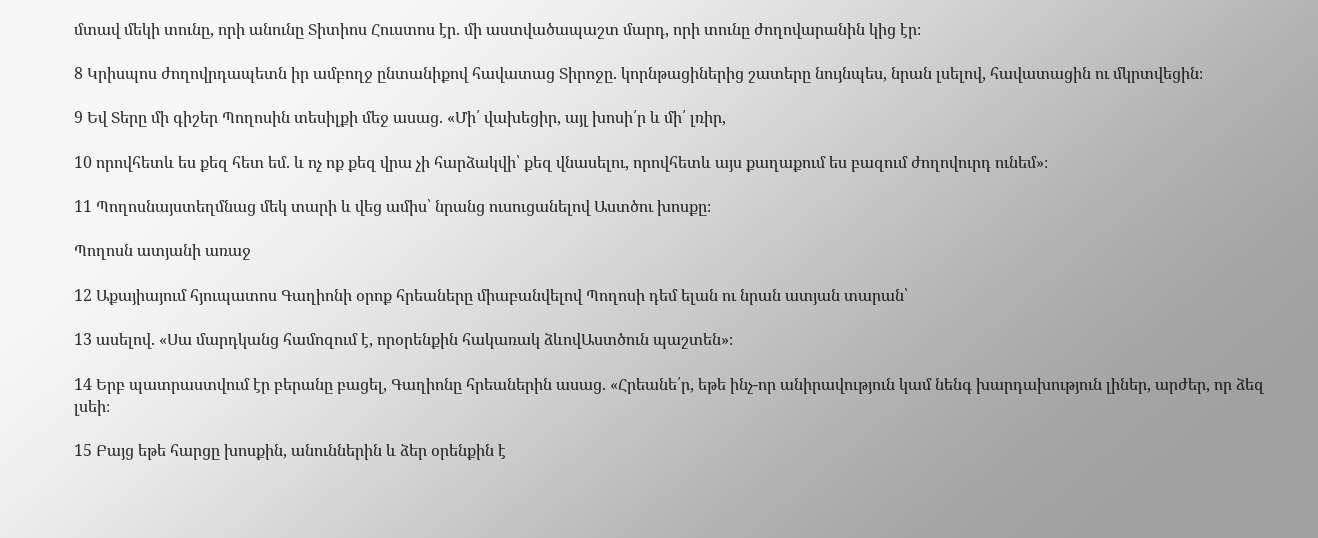մտավ մեկի տունը, որի անունը Տիտիոս Հուստոս էր. մի աստվածապաշտ մարդ, որի տունը ժողովարանին կից էր։

8 Կրիսպոս ժողովրդապետն իր ամբողջ ընտանիքով հավատաց Տիրոջը. կորնթացիներից շատերը նույնպես, նրան լսելով, հավատացին ու մկրտվեցին։

9 Եվ Տերը մի գիշեր Պողոսին տեսիլքի մեջ ասաց. «Մի՛ վախեցիր, այլ խոսի՛ր և մի՛ լռիր,

10 որովհետև ես քեզ հետ եմ. և ոչ ոք քեզ վրա չի հարձակվի՝ քեզ վնասելու, որովհետև այս քաղաքում ես բազում ժողովուրդ ունեմ»։

11 Պողոսնայստեղմնաց մեկ տարի և վեց ամիս՝ նրանց ուսուցանելով Աստծու խոսքը։

Պողոսն ատյանի առաջ

12 Աքայիայում հյուպատոս Գաղիոնի օրոք հրեաները միաբանվելով Պողոսի դեմ ելան ու նրան ատյան տարան՝

13 ասելով. «Սա մարդկանց համոզում է, որօրենքին հակառակ ձևովԱստծուն պաշտեն»։

14 Երբ պատրաստվում էր բերանը բացել, Գաղիոնը հրեաներին ասաց. «Հրեանե՛ր, եթե ինչ-որ անիրավություն կամ նենգ խարդախություն լիներ, արժեր, որ ձեզ լսեի։

15 Բայց եթե հարցը խոսքին, անուններին և ձեր օրենքին է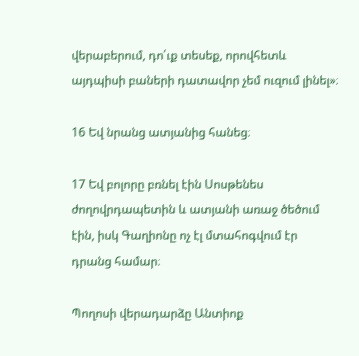վերաբերում, դո՛ւք տեսեք, որովհետև այդպիսի բաների դատավոր չեմ ուզում լինել»։

16 Եվ նրանց ատյանից հանեց։

17 Եվ բոլորը բռնել էին Սոսթենես ժողովրդապետին և ատյանի առաջ ծեծում էին, իսկ Գաղիոնը ոչ էլ մտահոգվում էր դրանց համար։

Պողոսի վերադարձը Անտիոք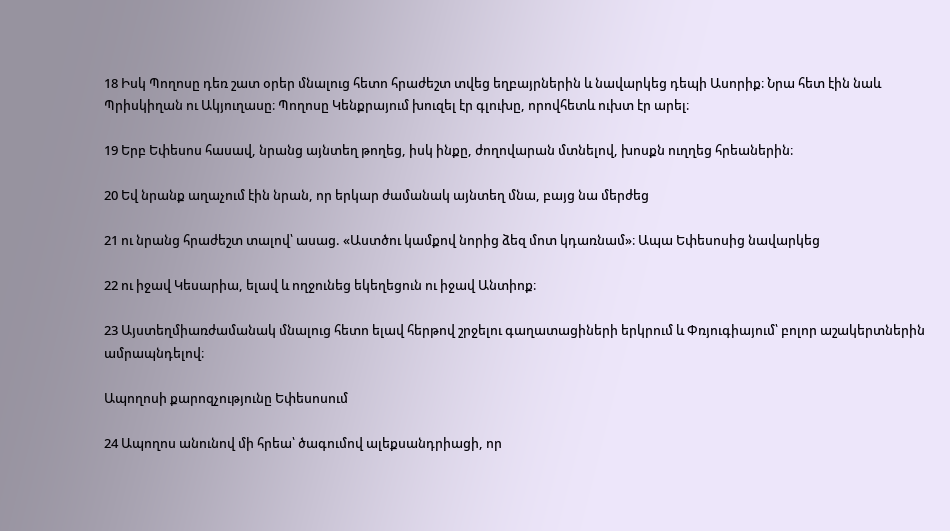18 Իսկ Պողոսը դեռ շատ օրեր մնալուց հետո հրաժեշտ տվեց եղբայրներին և նավարկեց դեպի Ասորիք։ Նրա հետ էին նաև Պրիսկիղան ու Ակյուղասը։ Պողոսը Կենքրայում խուզել էր գլուխը, որովհետև ուխտ էր արել։

19 Երբ Եփեսոս հասավ, նրանց այնտեղ թողեց, իսկ ինքը, ժողովարան մտնելով, խոսքն ուղղեց հրեաներին։

20 Եվ նրանք աղաչում էին նրան, որ երկար ժամանակ այնտեղ մնա, բայց նա մերժեց

21 ու նրանց հրաժեշտ տալով՝ ասաց. «Աստծու կամքով նորից ձեզ մոտ կդառնամ»։ Ապա Եփեսոսից նավարկեց

22 ու իջավ Կեսարիա, ելավ և ողջունեց եկեղեցուն ու իջավ Անտիոք։

23 Այստեղմիառժամանակ մնալուց հետո ելավ հերթով շրջելու գաղատացիների երկրում և Փռյուգիայում՝ բոլոր աշակերտներին ամրապնդելով։

Ապողոսի քարոզչությունը Եփեսոսում

24 Ապողոս անունով մի հրեա՝ ծագումով ալեքսանդրիացի, որ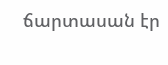ճարտասան էր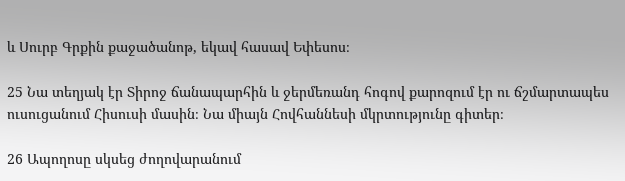և Սուրբ Գրքին քաջածանոթ, եկավ հասավ Եփեսոս։

25 Նա տեղյակ էր Տիրոջ ճանապարհին և ջերմեռանդ հոգով քարոզում էր ու ճշմարտապես ուսուցանում Հիսուսի մասին։ Նա միայն Հովհաննեսի մկրտությունը գիտեր։

26 Ապողոսը սկսեց ժողովարանում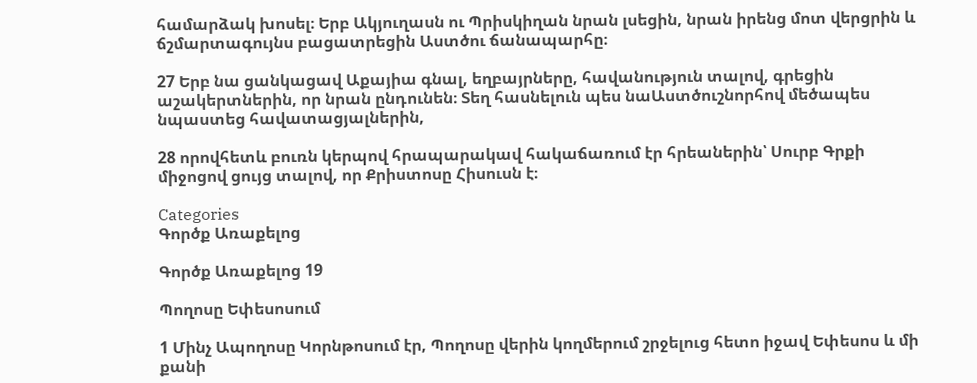համարձակ խոսել։ Երբ Ակյուղասն ու Պրիսկիղան նրան լսեցին, նրան իրենց մոտ վերցրին և ճշմարտագույնս բացատրեցին Աստծու ճանապարհը։

27 Երբ նա ցանկացավ Աքայիա գնալ, եղբայրները, հավանություն տալով, գրեցին աշակերտներին, որ նրան ընդունեն։ Տեղ հասնելուն պես նաԱստծուշնորհով մեծապես նպաստեց հավատացյալներին,

28 որովհետև բուռն կերպով հրապարակավ հակաճառում էր հրեաներին՝ Սուրբ Գրքի միջոցով ցույց տալով, որ Քրիստոսը Հիսուսն է։

Categories
Գործք Առաքելոց

Գործք Առաքելոց 19

Պողոսը Եփեսոսում

1 Մինչ Ապողոսը Կորնթոսում էր, Պողոսը վերին կողմերում շրջելուց հետո իջավ Եփեսոս և մի քանի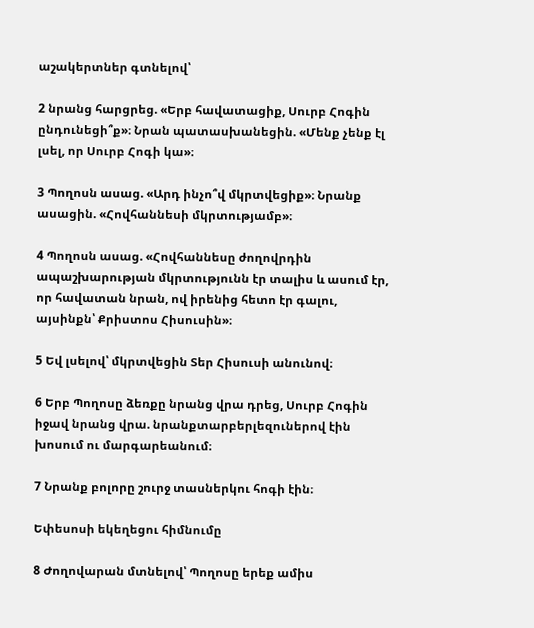աշակերտներ գտնելով՝

2 նրանց հարցրեց. «Երբ հավատացիք, Սուրբ Հոգին ընդունեցի՞ք»։ Նրան պատասխանեցին. «Մենք չենք էլ լսել, որ Սուրբ Հոգի կա»։

3 Պողոսն ասաց. «Արդ ինչո՞վ մկրտվեցիք»։ Նրանք ասացին. «Հովհաննեսի մկրտությամբ»։

4 Պողոսն ասաց. «Հովհաննեսը ժողովրդին ապաշխարության մկրտությունն էր տալիս և ասում էր, որ հավատան նրան, ով իրենից հետո էր գալու, այսինքն՝ Քրիստոս Հիսուսին»։

5 Եվ լսելով՝ մկրտվեցին Տեր Հիսուսի անունով։

6 Երբ Պողոսը ձեռքը նրանց վրա դրեց, Սուրբ Հոգին իջավ նրանց վրա. նրանքտարբերլեզուներով էին խոսում ու մարգարեանում։

7 Նրանք բոլորը շուրջ տասներկու հոգի էին։

Եփեսոսի եկեղեցու հիմնումը

8 Ժողովարան մտնելով՝ Պողոսը երեք ամիս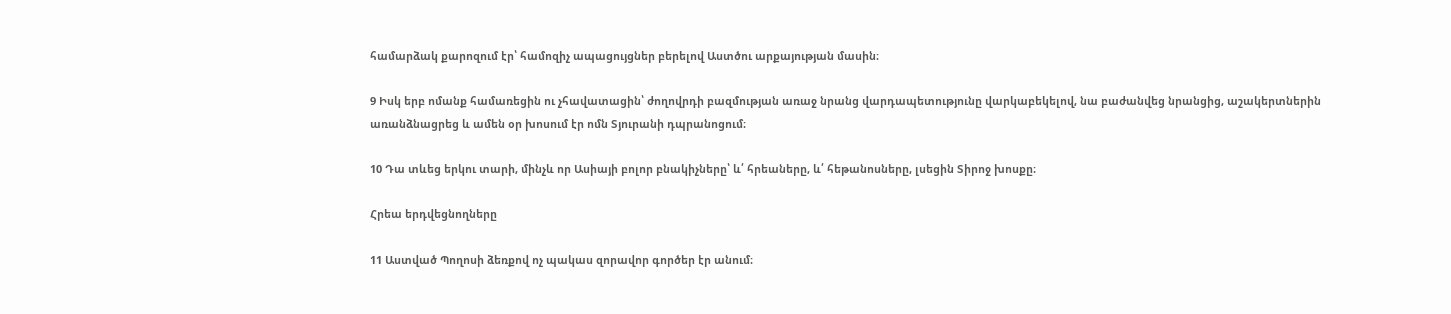համարձակ քարոզում էր՝ համոզիչ ապացույցներ բերելով Աստծու արքայության մասին։

9 Իսկ երբ ոմանք համառեցին ու չհավատացին՝ ժողովրդի բազմության առաջ նրանց վարդապետությունը վարկաբեկելով, նա բաժանվեց նրանցից, աշակերտներին առանձնացրեց և ամեն օր խոսում էր ոմն Տյուրանի դպրանոցում։

10 Դա տևեց երկու տարի, մինչև որ Ասիայի բոլոր բնակիչները՝ և՛ հրեաները, և՛ հեթանոսները, լսեցին Տիրոջ խոսքը։

Հրեա երդվեցնողները

11 Աստված Պողոսի ձեռքով ոչ պակաս զորավոր գործեր էր անում։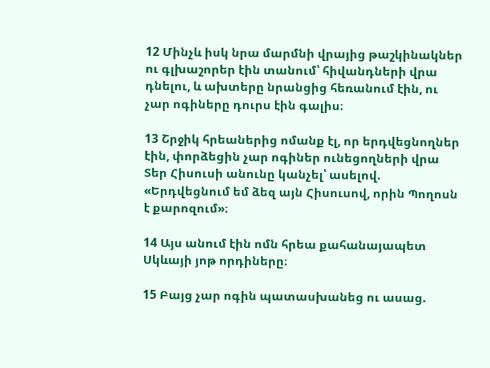12 Մինչև իսկ նրա մարմնի վրայից թաշկինակներ ու գլխաշորեր էին տանում՝ հիվանդների վրա դնելու, և ախտերը նրանցից հեռանում էին, ու չար ոգիները դուրս էին գալիս։

13 Շրջիկ հրեաներից ոմանք էլ, որ երդվեցնողներ էին, փորձեցին չար ոգիներ ունեցողների վրա Տեր Հիսուսի անունը կանչել՝ ասելով. «Երդվեցնում եմ ձեզ այն Հիսուսով, որին Պողոսն է քարոզում»։

14 Այս անում էին ոմն հրեա քահանայապետ Սկևայի յոթ որդիները։

15 Բայց չար ոգին պատասխանեց ու ասաց.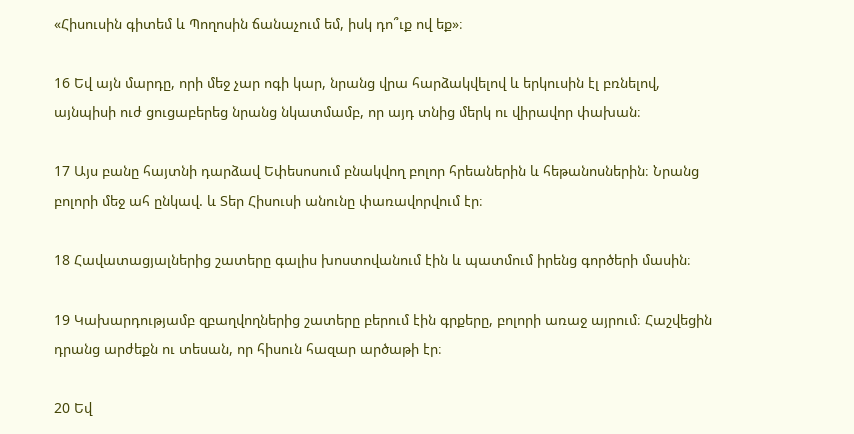«Հիսուսին գիտեմ և Պողոսին ճանաչում եմ, իսկ դո՞ւք ով եք»։

16 Եվ այն մարդը, որի մեջ չար ոգի կար, նրանց վրա հարձակվելով և երկուսին էլ բռնելով, այնպիսի ուժ ցուցաբերեց նրանց նկատմամբ, որ այդ տնից մերկ ու վիրավոր փախան։

17 Այս բանը հայտնի դարձավ Եփեսոսում բնակվող բոլոր հրեաներին և հեթանոսներին։ Նրանց բոլորի մեջ ահ ընկավ. և Տեր Հիսուսի անունը փառավորվում էր։

18 Հավատացյալներից շատերը գալիս խոստովանում էին և պատմում իրենց գործերի մասին։

19 Կախարդությամբ զբաղվողներից շատերը բերում էին գրքերը, բոլորի առաջ այրում։ Հաշվեցին դրանց արժեքն ու տեսան, որ հիսուն հազար արծաթի էր։

20 Եվ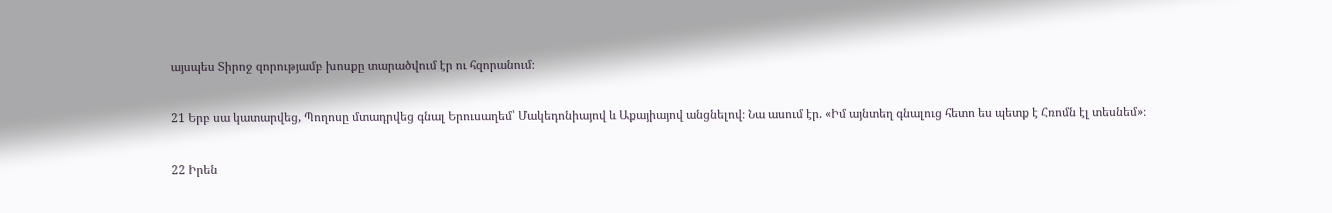այսպես Տիրոջ զորությամբ խոսքը տարածվում էր ու հզորանում։

21 Երբ սա կատարվեց, Պողոսը մտադրվեց գնալ Երուսաղեմ՝ Մակեդոնիայով և Աքայիայով անցնելով։ Նա ասում էր. «Իմ այնտեղ գնալուց հետո ես պետք է Հռոմն էլ տեսնեմ»։

22 Իրեն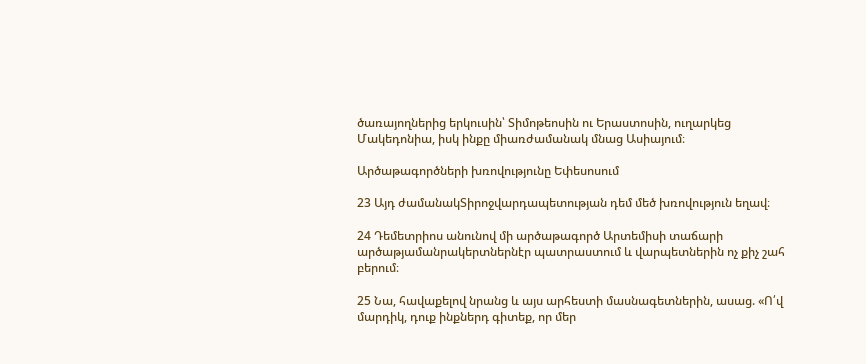ծառայողներից երկուսին՝ Տիմոթեոսին ու Երաստոսին, ուղարկեց Մակեդոնիա, իսկ ինքը միառժամանակ մնաց Ասիայում։

Արծաթագործների խռովությունը Եփեսոսում

23 Այդ ժամանակՏիրոջվարդապետության դեմ մեծ խռովություն եղավ։

24 Դեմետրիոս անունով մի արծաթագործ Արտեմիսի տաճարի արծաթյամանրակերտներնէր պատրաստում և վարպետներին ոչ քիչ շահ բերում։

25 Նա, հավաքելով նրանց և այս արհեստի մասնագետներին, ասաց. «Ո՛վ մարդիկ, դուք ինքներդ գիտեք, որ մեր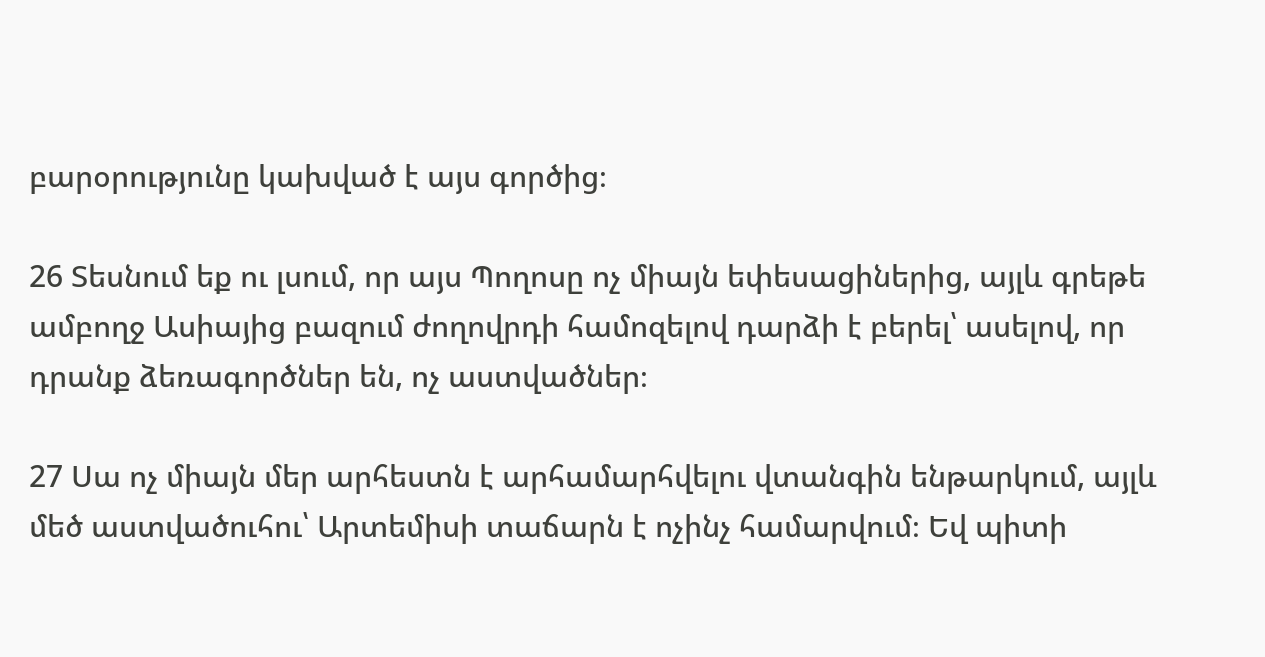բարօրությունը կախված է այս գործից։

26 Տեսնում եք ու լսում, որ այս Պողոսը ոչ միայն եփեսացիներից, այլև գրեթե ամբողջ Ասիայից բազում ժողովրդի համոզելով դարձի է բերել՝ ասելով, որ դրանք ձեռագործներ են, ոչ աստվածներ։

27 Սա ոչ միայն մեր արհեստն է արհամարհվելու վտանգին ենթարկում, այլև մեծ աստվածուհու՝ Արտեմիսի տաճարն է ոչինչ համարվում։ Եվ պիտի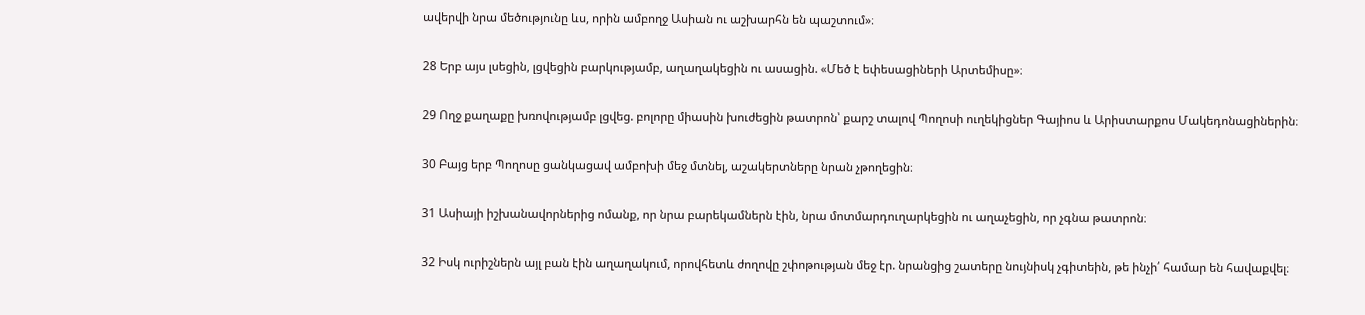ավերվի նրա մեծությունը ևս, որին ամբողջ Ասիան ու աշխարհն են պաշտում»։

28 Երբ այս լսեցին, լցվեցին բարկությամբ, աղաղակեցին ու ասացին. «Մեծ է եփեսացիների Արտեմիսը»։

29 Ողջ քաղաքը խռովությամբ լցվեց. բոլորը միասին խուժեցին թատրոն՝ քարշ տալով Պողոսի ուղեկիցներ Գայիոս և Արիստարքոս Մակեդոնացիներին։

30 Բայց երբ Պողոսը ցանկացավ ամբոխի մեջ մտնել, աշակերտները նրան չթողեցին։

31 Ասիայի իշխանավորներից ոմանք, որ նրա բարեկամներն էին, նրա մոտմարդուղարկեցին ու աղաչեցին, որ չգնա թատրոն։

32 Իսկ ուրիշներն այլ բան էին աղաղակում, որովհետև ժողովը շփոթության մեջ էր. նրանցից շատերը նույնիսկ չգիտեին, թե ինչի՛ համար են հավաքվել։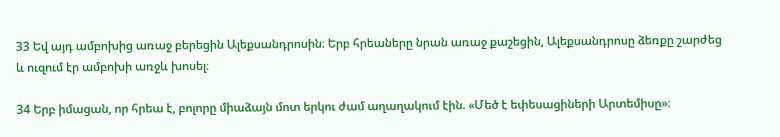33 Եվ այդ ամբոխից առաջ բերեցին Ալեքսանդրոսին։ Երբ հրեաները նրան առաջ քաշեցին, Ալեքսանդրոսը ձեռքը շարժեց և ուզում էր ամբոխի առջև խոսել։

34 Երբ իմացան, որ հրեա է, բոլորը միաձայն մոտ երկու ժամ աղաղակում էին. «Մեծ է եփեսացիների Արտեմիսը»։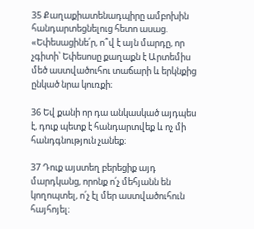35 Քաղաքիատենադպիրը ամբոխին հանդարտեցնելուց հետո ասաց. «Եփեսացինե՛ր, ո՞վ է այն մարդը, որ չգիտի՝ Եփեսոսը քաղաքն է Արտեմիս մեծ աստվածուհու տաճարի և երկնքից ընկած նրա կուռքի։

36 Եվ քանի որ դա անկասկած այդպես է, դուք պետք է հանդարտվեք և ոչ մի հանդգնություն չանեք։

37 Դուք այստեղ բերեցիք այդ մարդկանց, որոնք ո՛չ մեհյանն են կողոպտել, ո՛չ էլ մեր աստվածուհուն հայհոյել։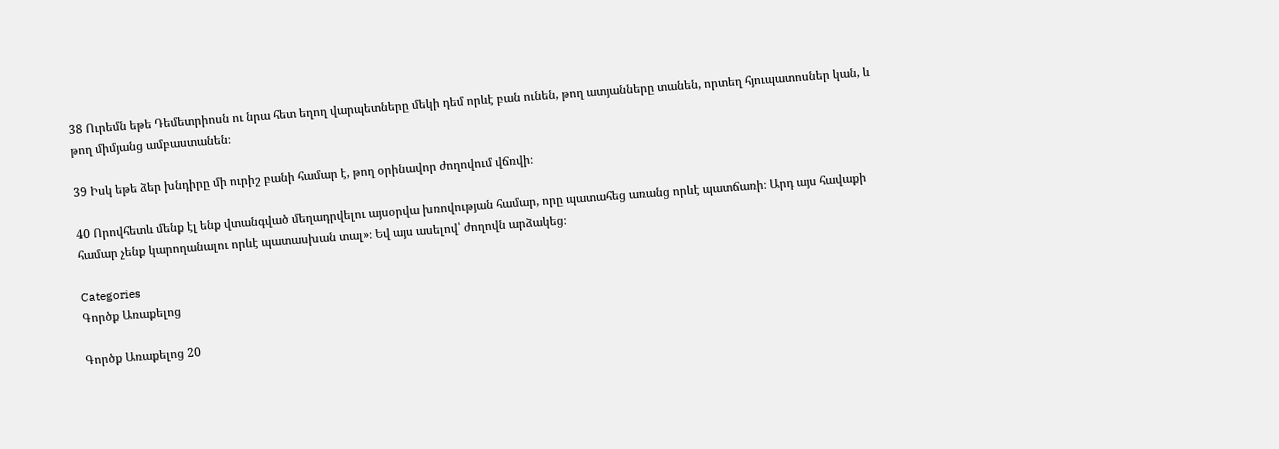38 Ուրեմն եթե Դեմետրիոսն ու նրա հետ եղող վարպետները մեկի դեմ որևէ բան ունեն, թող ատյանները տանեն, որտեղ հյուպատոսներ կան, և թող միմյանց ամբաստանեն։

39 Իսկ եթե ձեր խնդիրը մի ուրիշ բանի համար է, թող օրինավոր ժողովում վճռվի։

40 Որովհետև մենք էլ ենք վտանգված մեղադրվելու այսօրվա խռովության համար, որը պատահեց առանց որևէ պատճառի։ Արդ այս հավաքի համար չենք կարողանալու որևէ պատասխան տալ»։ Եվ այս ասելով՝ ժողովն արձակեց։

Categories
Գործք Առաքելոց

Գործք Առաքելոց 20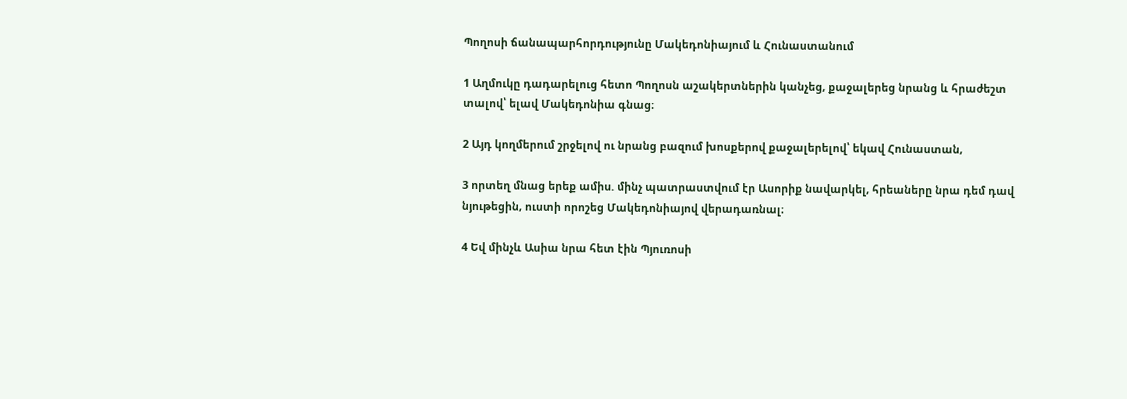Պողոսի ճանապարհորդությունը Մակեդոնիայում և Հունաստանում

1 Աղմուկը դադարելուց հետո Պողոսն աշակերտներին կանչեց, քաջալերեց նրանց և հրաժեշտ տալով՝ ելավ Մակեդոնիա գնաց։

2 Այդ կողմերում շրջելով ու նրանց բազում խոսքերով քաջալերելով՝ եկավ Հունաստան,

3 որտեղ մնաց երեք ամիս. մինչ պատրաստվում էր Ասորիք նավարկել, հրեաները նրա դեմ դավ նյութեցին, ուստի որոշեց Մակեդոնիայով վերադառնալ։

4 Եվ մինչև Ասիա նրա հետ էին Պյուռոսի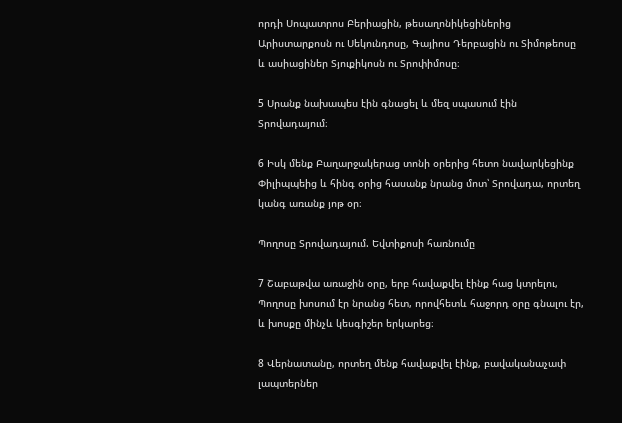որդի Սոպատրոս Բերիացին, թեսաղոնիկեցիներից Արիստարքոսն ու Սեկունդոսը, Գայիոս Դերբացին ու Տիմոթեոսը և ասիացիներ Տյուքիկոսն ու Տրոփիմոսը։

5 Սրանք նախապես էին գնացել և մեզ սպասում էին Տրովադայում։

6 Իսկ մենք Բաղարջակերաց տոնի օրերից հետո նավարկեցինք Փիլիպպեից և հինգ օրից հասանք նրանց մոտ՝ Տրովադա, որտեղ կանգ առանք յոթ օր։

Պողոսը Տրովադայում. Եվտիքոսի հառնումը

7 Շաբաթվա առաջին օրը, երբ հավաքվել էինք հաց կտրելու, Պողոսը խոսում էր նրանց հետ, որովհետև հաջորդ օրը գնալու էր, և խոսքը մինչև կեսգիշեր երկարեց։

8 Վերնատանը, որտեղ մենք հավաքվել էինք, բավականաչափ լապտերներ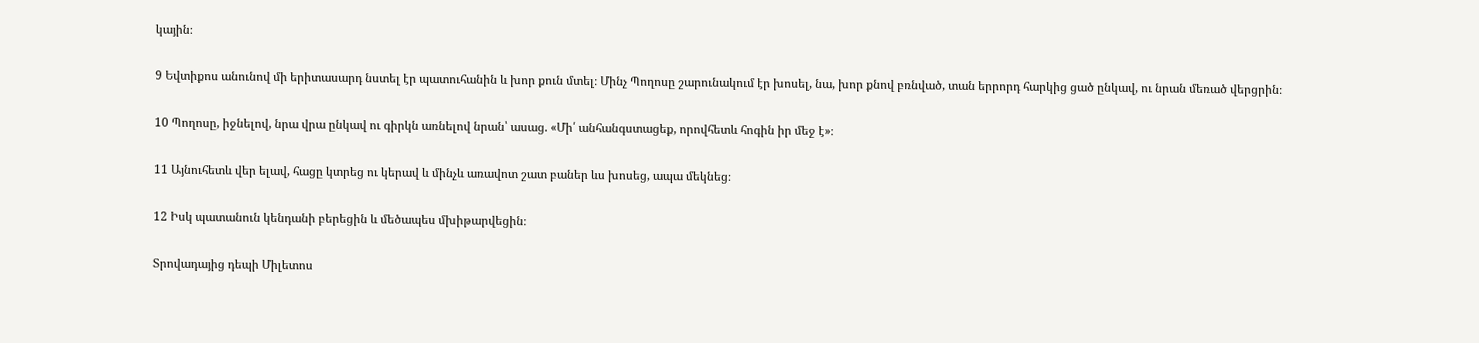կային։

9 Եվտիքոս անունով մի երիտասարդ նստել էր պատուհանին և խոր քուն մտել։ Մինչ Պողոսը շարունակում էր խոսել, նա, խոր քնով բռնված, տան երրորդ հարկից ցած ընկավ, ու նրան մեռած վերցրին։

10 Պողոսը, իջնելով, նրա վրա ընկավ ու գիրկն առնելով նրան՝ ասաց. «Մի՛ անհանգստացեք, որովհետև հոգին իր մեջ է»։

11 Այնուհետև վեր ելավ, հացը կտրեց ու կերավ և մինչև առավոտ շատ բաներ ևս խոսեց, ապա մեկնեց։

12 Իսկ պատանուն կենդանի բերեցին և մեծապես մխիթարվեցին։

Տրովադայից դեպի Միլետոս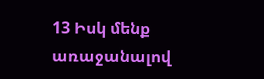13 Իսկ մենք առաջանալով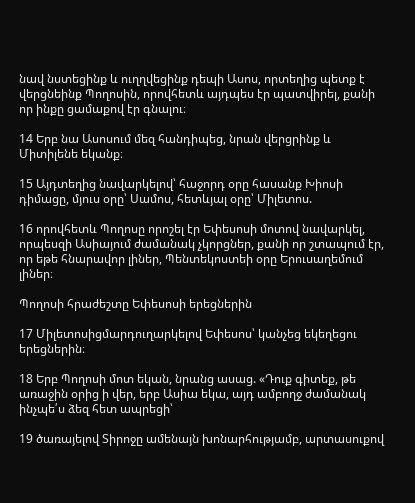նավ նստեցինք և ուղղվեցինք դեպի Ասոս, որտեղից պետք է վերցնեինք Պողոսին, որովհետև այդպես էր պատվիրել, քանի որ ինքը ցամաքով էր գնալու։

14 Երբ նա Ասոսում մեզ հանդիպեց, նրան վերցրինք և Միտիլենե եկանք։

15 Այդտեղից նավարկելով՝ հաջորդ օրը հասանք Խիոսի դիմացը, մյուս օրը՝ Սամոս, հետևյալ օրը՝ Միլետոս.

16 որովհետև Պողոսը որոշել էր Եփեսոսի մոտով նավարկել, որպեսզի Ասիայում ժամանակ չկորցներ, քանի որ շտապում էր, որ եթե հնարավոր լիներ, Պենտեկոստեի օրը Երուսաղեմում լիներ։

Պողոսի հրաժեշտը Եփեսոսի երեցներին

17 Միլետոսիցմարդուղարկելով Եփեսոս՝ կանչեց եկեղեցու երեցներին։

18 Երբ Պողոսի մոտ եկան, նրանց ասաց. «Դուք գիտեք, թե առաջին օրից ի վեր, երբ Ասիա եկա, այդ ամբողջ ժամանակ ինչպե՛ս ձեզ հետ ապրեցի՝

19 ծառայելով Տիրոջը ամենայն խոնարհությամբ, արտասուքով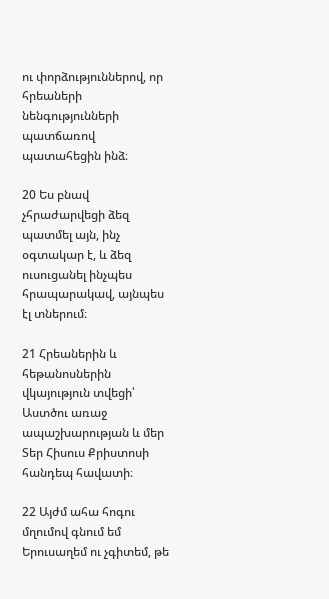ու փորձություններով, որ հրեաների նենգությունների պատճառով պատահեցին ինձ։

20 Ես բնավ չհրաժարվեցի ձեզ պատմել այն, ինչ օգտակար է, և ձեզ ուսուցանել ինչպես հրապարակավ, այնպես էլ տներում։

21 Հրեաներին և հեթանոսներին վկայություն տվեցի՝ Աստծու առաջ ապաշխարության և մեր Տեր Հիսուս Քրիստոսի հանդեպ հավատի։

22 Այժմ ահա հոգու մղումով գնում եմ Երուսաղեմ ու չգիտեմ, թե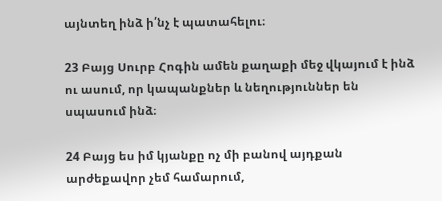այնտեղ ինձ ի՛նչ է պատահելու։

23 Բայց Սուրբ Հոգին ամեն քաղաքի մեջ վկայում է ինձ ու ասում, որ կապանքներ և նեղություններ են սպասում ինձ։

24 Բայց ես իմ կյանքը ոչ մի բանով այդքան արժեքավոր չեմ համարում,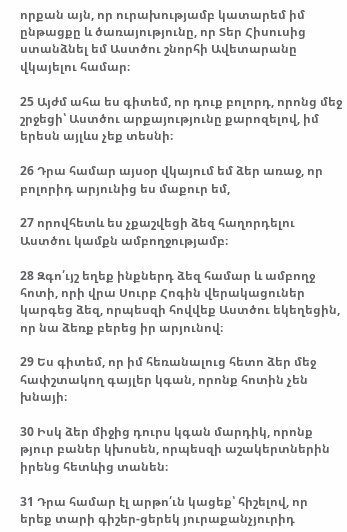որքան այն, որ ուրախությամբ կատարեմ իմ ընթացքը և ծառայությունը, որ Տեր Հիսուսից ստանձնել եմ Աստծու շնորհի Ավետարանը վկայելու համար։

25 Այժմ ահա ես գիտեմ, որ դուք բոլորդ, որոնց մեջ շրջեցի՝ Աստծու արքայությունը քարոզելով, իմ երեսն այլևս չեք տեսնի։

26 Դրա համար այսօր վկայում եմ ձեր առաջ, որ բոլորիդ արյունից ես մաքուր եմ,

27 որովհետև ես չքաշվեցի ձեզ հաղորդելու Աստծու կամքն ամբողջությամբ։

28 Զգո՛ւյշ եղեք ինքներդ ձեզ համար և ամբողջ հոտի, որի վրա Սուրբ Հոգին վերակացուներ կարգեց ձեզ, որպեսզի հովվեք Աստծու եկեղեցին, որ նա ձեռք բերեց իր արյունով։

29 Ես գիտեմ, որ իմ հեռանալուց հետո ձեր մեջ հափշտակող գայլեր կգան, որոնք հոտին չեն խնայի։

30 Իսկ ձեր միջից դուրս կգան մարդիկ, որոնք թյուր բաներ կխոսեն, որպեսզի աշակերտներին իրենց հետևից տանեն։

31 Դրա համար էլ արթո՛ւն կացեք՝ հիշելով, որ երեք տարի գիշեր-ցերեկ յուրաքանչյուրիդ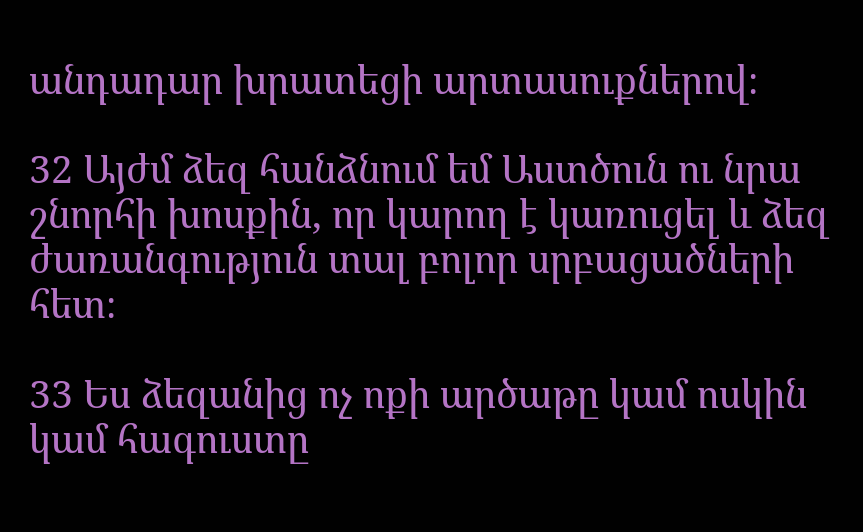անդադար խրատեցի արտասուքներով։

32 Այժմ ձեզ հանձնում եմ Աստծուն ու նրա շնորհի խոսքին, որ կարող է կառուցել և ձեզ ժառանգություն տալ բոլոր սրբացածների հետ։

33 Ես ձեզանից ոչ ոքի արծաթը կամ ոսկին կամ հագուստը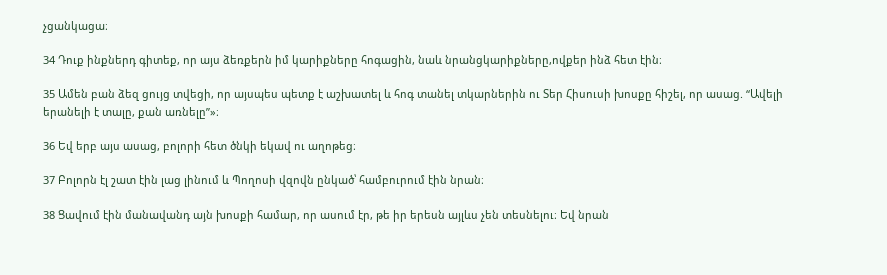չցանկացա։

34 Դուք ինքներդ գիտեք, որ այս ձեռքերն իմ կարիքները հոգացին, նաև նրանցկարիքները,ովքեր ինձ հետ էին։

35 Ամեն բան ձեզ ցույց տվեցի, որ այսպես պետք է աշխատել և հոգ տանել տկարներին ու Տեր Հիսուսի խոսքը հիշել, որ ասաց. “Ավելի երանելի է տալը, քան առնելը”»։

36 Եվ երբ այս ասաց, բոլորի հետ ծնկի եկավ ու աղոթեց։

37 Բոլորն էլ շատ էին լաց լինում և Պողոսի վզովն ընկած՝ համբուրում էին նրան։

38 Ցավում էին մանավանդ այն խոսքի համար, որ ասում էր, թե իր երեսն այլևս չեն տեսնելու։ Եվ նրան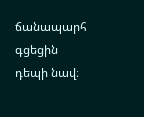ճանապարհ գցեցին դեպի նավ։